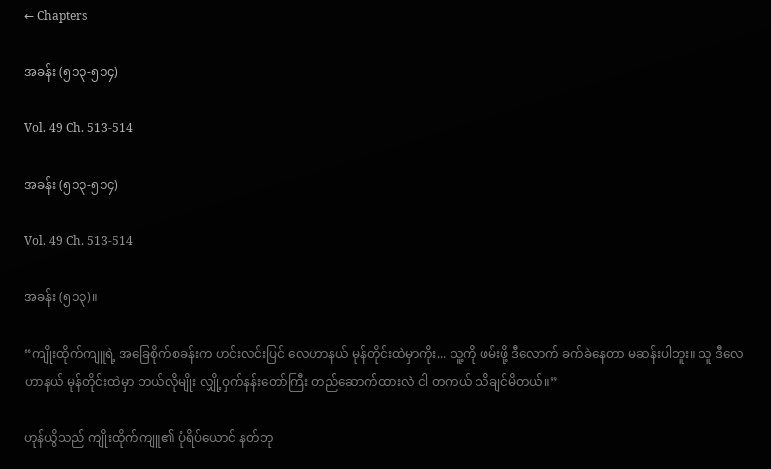← Chapters

အခန်း (၅၁၃-၅၁၄)

Vol. 49 Ch. 513-514

အခန်း (၅၁၃-၅၁၄)

Vol. 49 Ch. 513-514

အခန်း (၅၁၃)။

“ကျိုးထိုက်ကျူရဲ့ အခြေစိုက်စခန်းက ဟင်းလင်းပြင် လေဟာနယ် မုန်တိုင်းထဲမှာကိုး... သူ့ကို ဖမ်းဖို့ ဒီလောက် ခက်ခဲနေတာ မဆန်းပါဘူး။ သူ ဒီလေဟာနယ် မုန်တိုင်းထဲမှာ ဘယ်လိုမျိုး လျှို့ဝှက်နန်းတော်ကြီး တည်ဆောက်ထားလဲ ငါ တကယ် သိချင်မိတယ်။”

ဟုန်ယွိသည် ကျိုးထိုက်ကျူ၏ ပုံရိပ်ယောင် နတ်ဘု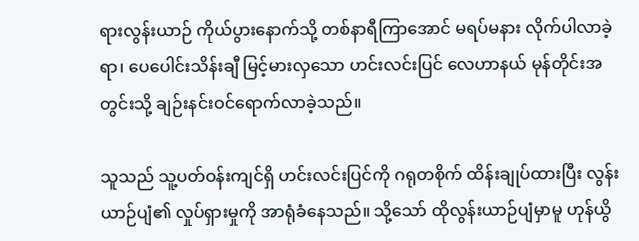ရားလွန်းယာဉ် ကိုယ်ပွားနောက်သို့ တစ်နာရီကြာအောင် မရပ်မနား လိုက်ပါလာခဲ့ရာ၊ ပေပေါင်းသိန်းချီ မြင့်မားလှသော ဟင်းလင်းပြင် လေဟာနယ် မုန်တိုင်းအတွင်းသို့ ချဉ်းနင်းဝင်ရောက်လာခဲ့သည်။

သူသည် သူ့ပတ်ဝန်းကျင်ရှိ ဟင်းလင်းပြင်ကို ဂရုတစိုက် ထိန်းချုပ်ထားပြီး လွန်းယာဉ်ပျံ၏ လှုပ်ရှားမှုကို အာရုံခံနေသည်။ သို့သော် ထိုလွန်းယာဉ်ပျံမှာမူ ဟုန်ယွိ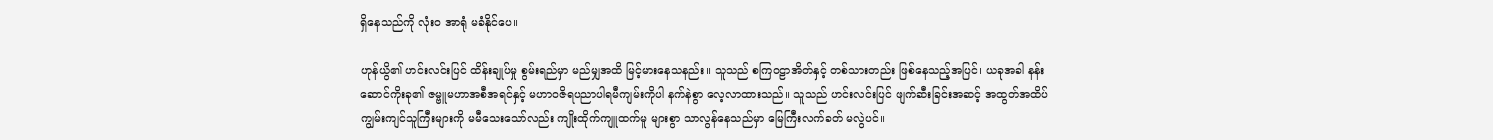ရှိနေသည်ကို လုံးဝ အာရုံ မခံနိုင်ပေ။

ဟုန်ယွိ၏ ဟင်းလင်းပြင် ထိန်းချုပ်မှု စွမ်းရည်မှာ မည်မျှအထိ မြင့်မားနေသနည်း။ သူသည် စကြဝဠာအိတ်နှင့် တစ်သားတည်း ဖြစ်နေသည့်အပြင်၊ ယခုအခါ နန်းဆောင်ကိုးခု၏ ဇမ္ဗူမဟာအစီအရင်နှင့် မဟာဝဇိရပညာပါရမီကျမ်းကိုပါ နက်နဲစွာ လေ့လာထားသည်။ သူသည် ဟင်းလင်းပြင် ဖျက်ဆီးခြင်းအဆင့် အထွတ်အထိပ် ကျွမ်းကျင်သူကြီးများကို မမီသေးသော်လည်း ကျိုးထိုက်ကျူထက်မူ များစွာ သာလွန်နေသည်မှာ မြေကြီးလက်ခတ် မလွဲပင်။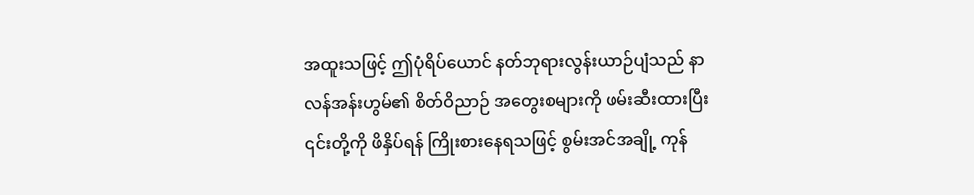အထူးသဖြင့် ဤပုံရိပ်ယောင် နတ်ဘုရားလွန်းယာဉ်ပျံသည် နာလန်အန်းဟွမ်၏ စိတ်ဝိညာဉ် အတွေးစများကို ဖမ်းဆီးထားပြီး ၎င်းတို့ကို ဖိနှိပ်ရန် ကြိုးစားနေရသဖြင့် စွမ်းအင်အချို့ ကုန်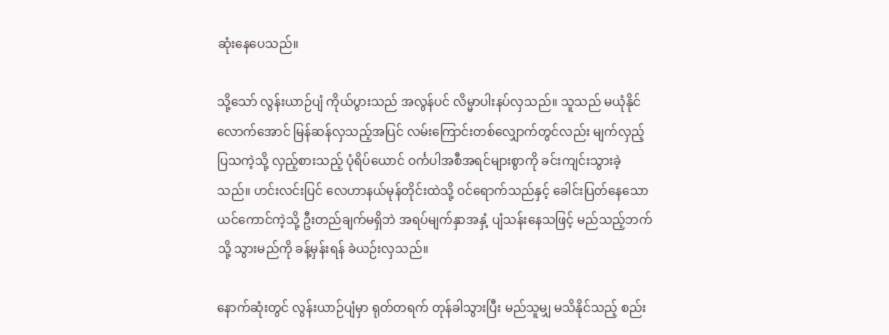ဆုံးနေပေသည်။

သို့သော် လွန်းယာဉ်ပျံ ကိုယ်ပွားသည် အလွန်ပင် လိမ္မာပါးနပ်လှသည်။ သူသည် မယုံနိုင် လောက်အောင် မြန်ဆန်လှသည့်အပြင် လမ်းကြောင်းတစ်လျှောက်တွင်လည်း မျက်လှည့် ပြသကဲ့သို့ လှည့်စားသည့် ပုံရိပ်ယောင် ဝင်္ကပါအစီအရင်များစွာကို ခင်းကျင်းသွားခဲ့သည်။ ဟင်းလင်းပြင် လေဟာနယ်မုန်တိုင်းထဲသို့ ဝင်ရောက်သည်နှင့် ခေါင်းပြတ်နေသော ယင်ကောင်ကဲ့သို့ ဦးတည်ချက်မရှိဘဲ အရပ်မျက်နှာအနှံ့ ပျံသန်းနေသဖြင့် မည်သည့်ဘက် သို့ သွားမည်ကို ခန့်မှန်းရန် ခဲယဉ်းလှသည်။

နောက်ဆုံးတွင် လွန်းယာဉ်ပျံမှာ ရုတ်တရက် တုန်ခါသွားပြီး မည်သူမျှ မသိနိုင်သည့် စည်း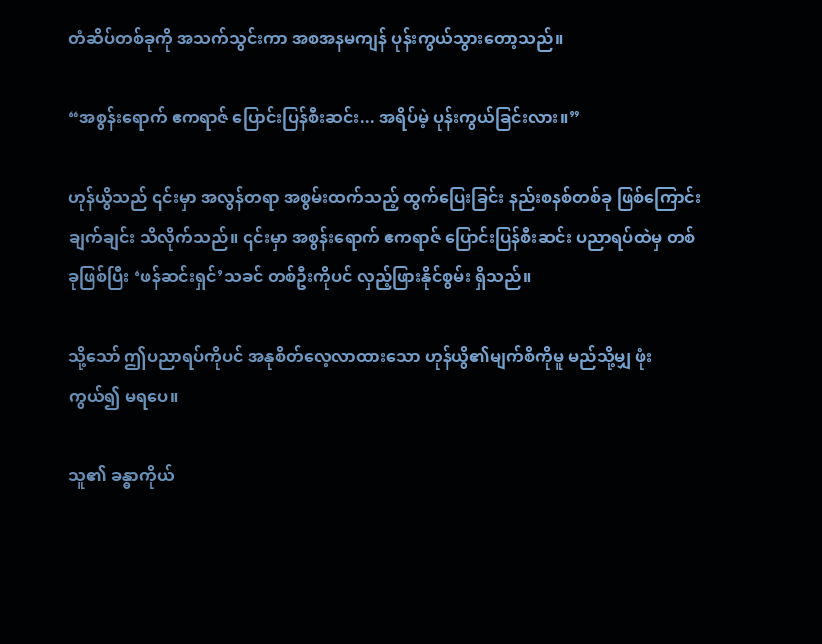တံဆိပ်တစ်ခုကို အသက်သွင်းကာ အစအနမကျန် ပုန်းကွယ်သွားတော့သည်။

“အစွန်းရောက် ဧကရာဇ် ပြောင်းပြန်စီးဆင်း... အရိပ်မဲ့ ပုန်းကွယ်ခြင်းလား။”

ဟုန်ယွိသည် ၎င်းမှာ အလွန်တရာ အစွမ်းထက်သည့် ထွက်ပြေးခြင်း နည်းစနစ်တစ်ခု ဖြစ်ကြောင်း ချက်ချင်း သိလိုက်သည်။ ၎င်းမှာ အစွန်းရောက် ဧကရာဇ် ပြောင်းပြန်စီးဆင်း ပညာရပ်ထဲမှ တစ်ခုဖြစ်ပြီး ‘ဖန်ဆင်းရှင်’သခင် တစ်ဦးကိုပင် လှည့်ဖြားနိုင်စွမ်း ရှိသည်။

သို့သော် ဤပညာရပ်ကိုပင် အနုစိတ်လေ့လာထားသော ဟုန်ယွိ၏မျက်စိကိုမူ မည်သို့မျှ ဖုံးကွယ်၍ မရပေ။

သူ၏ ခန္ဓာကိုယ်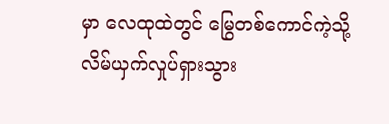မှာ လေထုထဲတွင် မြွေတစ်ကောင်ကဲ့သို့ လိမ်ယှက်လှုပ်ရှားသွား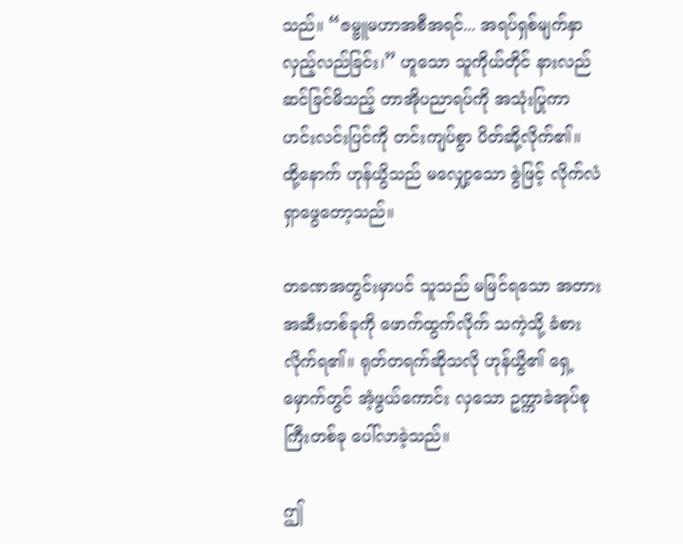သည်။ “ဇမ္ဗူမဟာအစီအရင်... အရပ်ရှစ်မျက်နှာ လှည့်လည်ခြင်း၊” ဟူသော သူကိုယ်တိုင် နားလည် ဆင်ခြင်မိသည့် တာအိုပညာရပ်ကို အသုံးပြုကာ ဟင်းလင်းပြင်ကို တင်းကျပ်စွာ ပိတ်ဆို့လိုက်၏။ ထို့နောက် ဟုန်ယွိသည် မလျှော့သော ဇွဲဖြင့် လိုက်လံရှာဖွေတော့သည်။

တခဏအတွင်းမှာပင် သူသည် မမြင်ရသော အတားအဆီးတစ်ခုကို ဖောက်ထွက်လိုက် သကဲ့သို့ ခံစားလိုက်ရ၏။ ရုတ်တရက်ဆိုသလို ဟုန်ယွိ၏ ရှေ့မှောက်တွင် အံ့ဖွယ်ကောင်း လှသော ဥက္ကာခဲအုပ်စုကြီးတစ်ခု ပေါ်လာခဲ့သည်။

ဤ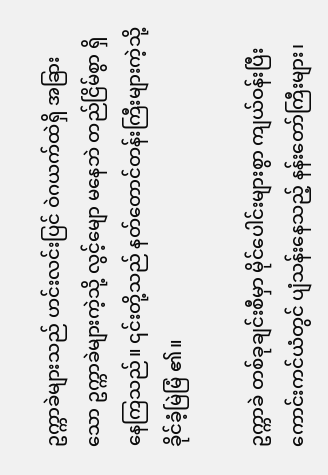ဥက္ကာခဲများသည် ဟင်းလင်းပြင် ဝဲဂယက်ထဲရှိ အခြားသော ဥက္ကာခဲများကဲ့သို့ လွင့်မျော မနေဘဲ တည်ငြိမ်စွာ ရှိနေကြသည်။ ၎င်းတို့သည် နတ်တောင်တန်းကြီးများကဲ့သို့ ခိုင်ခံ့မြဲမြံ ၏။

ဥက္ကာခဲ တစ်ခုချင်းစီမှာ မိုင်ပေါင်းများစွာ ကျယ်ဝန်းပြီး ကောင်းကင်ယံတွင် ပျံသန်းနေသည့် နန်းတော်ကြီးများ၊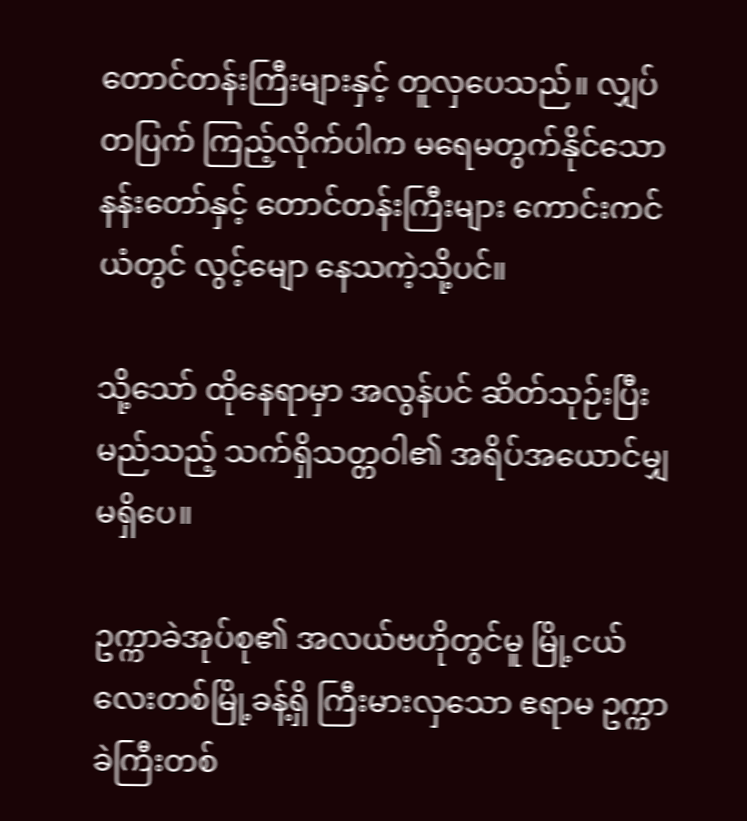တောင်တန်းကြီးများနှင့် တူလှပေသည်။ လျှပ်တပြက် ကြည့်လိုက်ပါက မရေမတွက်နိုင်သော နန်းတော်နှင့် တောင်တန်းကြီးများ ကောင်းကင်ယံတွင် လွင့်မျော နေသကဲ့သို့ပင်။

သို့သော် ထိုနေရာမှာ အလွန်ပင် ဆိတ်သုဉ်းပြီး မည်သည့် သက်ရှိသတ္တဝါ၏ အရိပ်အယောင်မျှ မရှိပေ။

ဥက္ကာခဲအုပ်စု၏ အလယ်ဗဟိုတွင်မူ မြို့ငယ်လေးတစ်မြို့ခန့်ရှိ ကြီးမားလှသော ဧရာမ ဥက္ကာခဲကြီးတစ်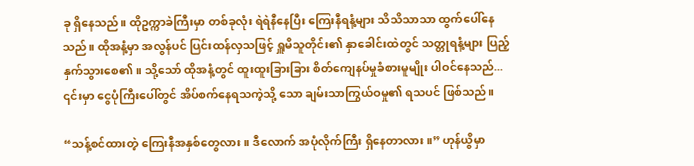ခု ရှိနေသည်။ ထိုဥက္ကာခဲကြီးမှာ တစ်ခုလုံး ရဲရဲနီနေပြီး ကြေးနီရနံ့များ သိသိသာသာ ထွက်ပေါ်နေသည်။ ထိုအနံ့မှာ အလွန်ပင် ပြင်းထန်လှသဖြင့် ရှူမိသူတိုင်း၏ နှာခေါင်းထဲတွင် သတ္တုရနံ့များ ပြည့်နှက်သွားစေ၏။ သို့သော် ထိုအနံ့တွင် ထူးထူးခြားခြား စိတ်ကျေနပ်မှုခံစားမူမျိုး ပါဝင်နေသည်... ၎င်းမှာ ငွေပုံကြီးပေါ်တွင် အိပ်စက်နေရသကဲ့သို့ သော ချမ်းသာကြွယ်ဝမှု၏ ရသပင် ဖြစ်သည်။

“သန့်စင်ထားတဲ့ ကြေးနီအနှစ်တွေလား။ ဒီလောက် အပုံလိုက်ကြီး ရှိနေတာလား။” ဟုန်ယွိမှာ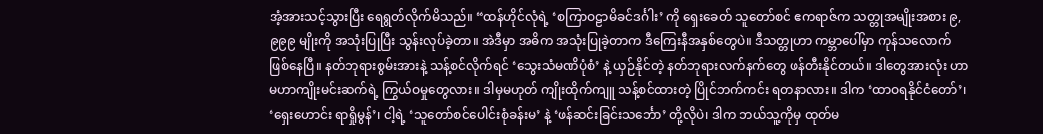အံ့အားသင့်သွားပြီး ရေရွတ်လိုက်မိသည်။ “ထန်ဟိုင်လုံရဲ့ ‘စကြာဝဠာမိခင်ဒင်္ဂါး’ ကို ရှေးခေတ် သူတော်စင် ဧကရာဇ်က သတ္တုအမျိုးအစား ၉,၉၉၉ မျိုးကို အသုံးပြုပြီး သွန်းလုပ်ခဲ့တာ။ အဲဒီမှာ အဓိက အသုံးပြုခဲ့တာက ဒီကြေးနီအနှစ်တွေပဲ။ ဒီသတ္တုဟာ ကမ္ဘာပေါ်မှာ ကုန်သလောက် ဖြစ်နေပြီ။ နတ်ဘုရားစွမ်းအားနဲ့ သန့်စင်လိုက်ရင် ‘သွေးသံမဏိပုံစံ’ နဲ့ ယှဉ်နိုင်တဲ့ နတ်ဘုရားလက်နက်တွေ ဖန်တီးနိုင်တယ်။ ဒါတွေအားလုံး ဟာ မဟာကျိုးမင်းဆက်ရဲ့ ကြွယ်ဝမှုတွေလား။ ဒါမှမဟုတ် ကျိုးထိုက်ကျူ သန့်စင်ထားတဲ့ ပြိုင်ဘက်ကင်း ရတနာလား။ ဒါက ‘ထာဝရနိုင်ငံတော်’၊ ‘ရှေးဟောင်း ရာရှိုမွန်’၊ ငါ့ရဲ့ ‘သူတော်စင်ပေါင်းစုံခန်းမ’ နဲ့ ‘ဖန်ဆင်းခြင်းသင်္ဘော’ တို့လိုပဲ၊ ဒါက ဘယ်သူ့ကိုမှ ထုတ်မ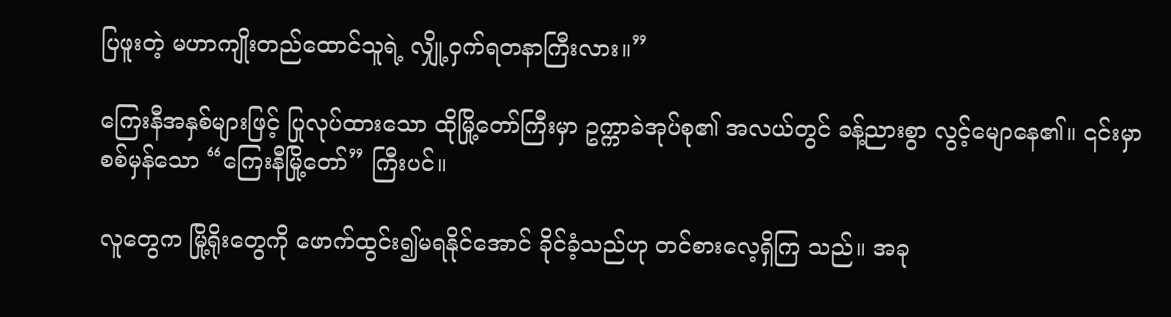ပြဖူးတဲ့ မဟာကျိုးတည်ထောင်သူရဲ့ လျှို့ဝှက်ရတနာကြီးလား။”

ကြေးနီအနှစ်များဖြင့် ပြုလုပ်ထားသော ထိုမြို့တော်ကြီးမှာ ဥက္ကာခဲအုပ်စု၏ အလယ်တွင် ခန့်ညားစွာ လွင့်မျောနေ၏။ ၎င်းမှာ စစ်မှန်သော “ကြေးနီမြို့တော်” ကြီးပင်။

လူတွေက မြို့ရိုးတွေကို ဖောက်ထွင်း၍မရနိုင်အောင် ခိုင်ခံ့သည်ဟု တင်စားလေ့ရှိကြ သည်။ အခု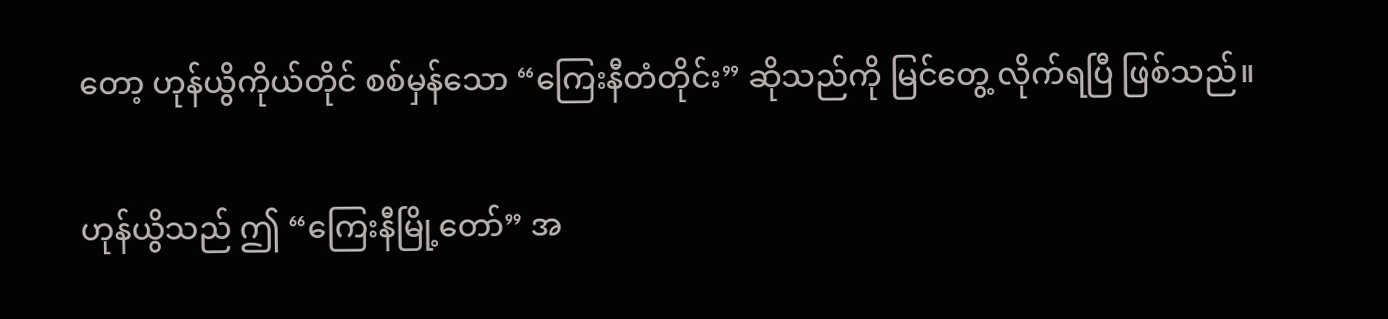တော့ ဟုန်ယွိကိုယ်တိုင် စစ်မှန်သော “ကြေးနီတံတိုင်း” ဆိုသည်ကို မြင်တွေ့ လိုက်ရပြီ ဖြစ်သည်။

ဟုန်ယွိသည် ဤ “ကြေးနီမြို့တော်” အ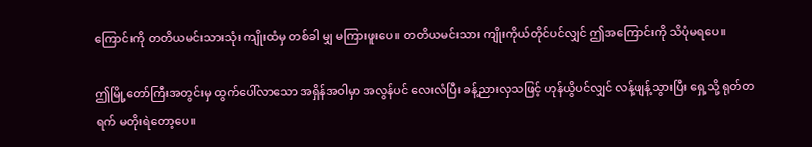ကြောင်းကို တတိယမင်းသားသုံး ကျိုးထံမှ တစ်ခါ မျှ မကြားဖူးပေ။ တတိယမင်းသား ကျိုးကိုယ်တိုင်ပင်လျှင် ဤအကြောင်းကို သိပုံမရပေ။

ဤမြို့တော်ကြီးအတွင်းမှ ထွက်ပေါ်လာသော အရှိန်အဝါမှာ အလွန်ပင် လေးလံပြီး ခန့်ညားလှသဖြင့် ဟုန်ယွိပင်လျှင် လန့်ဖျန့်သွားပြီး ရှေ့သို့ ရုတ်တရက် မတိုးရဲတော့ပေ။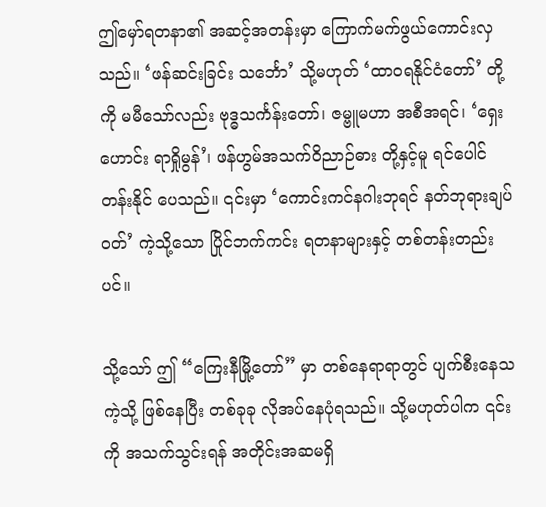ဤမှော်ရတနာ၏ အဆင့်အတန်းမှာ ကြောက်မက်ဖွယ်ကောင်းလှသည်။ ‘ဖန်ဆင်းခြင်း သင်္ဘော’ သို့မဟုတ် ‘ထာဝရနိုင်ငံတော်’ တို့ကို မမီသော်လည်း ဗုဒ္ဓသင်္ကန်းတော်၊ ဇမ္ဗူမဟာ အစီအရင်၊ ‘ရှေးဟောင်း ရာရှိုမွန်’၊ ဖန်ဟွမ်အသက်ဝိညာဉ်ဓား တို့နှင့်မူ ရင်ပေါင်တန်းနိုင် ပေသည်။ ၎င်းမှာ ‘ကောင်းကင်နဂါးဘုရင် နတ်ဘုရားချပ်ဝတ်’ ကဲ့သို့သော ပြိုင်ဘက်ကင်း ရတနာများနှင့် တစ်တန်းတည်းပင်။

သို့သော် ဤ “ကြေးနီမြို့တော်” မှာ တစ်နေရာရာတွင် ပျက်စီးနေသကဲ့သို့ ဖြစ်နေပြီး တစ်ခုခု လိုအပ်နေပုံရသည်။ သို့မဟုတ်ပါက ၎င်းကို အသက်သွင်းရန် အတိုင်းအဆမရှိ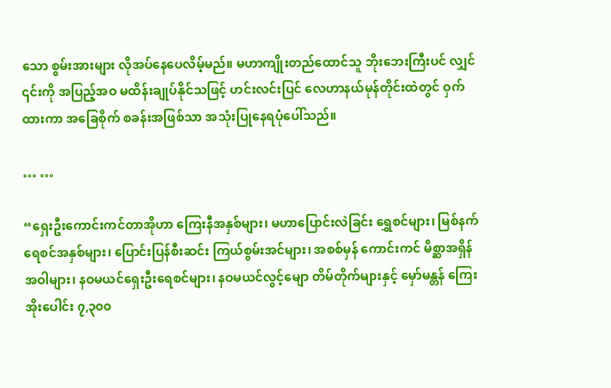သော စွမ်းအားများ လိုအပ်နေပေလိမ့်မည်။ မဟာကျိုးတည်ထောင်သူ ဘိုးဘေးကြီးပင် လျှင် ၎င်းကို အပြည့်အဝ မထိန်းချုပ်နိုင်သဖြင့် ဟင်းလင်းပြင် လေဟာနယ်မုန်တိုင်းထဲတွင် ဝှက်ထားကာ အခြေစိုက် စခန်းအဖြစ်သာ အသုံးပြုနေရပုံပေါ်သည်။

… …

“ရှေးဦးကောင်းကင်တာအိုဟာ ကြေးနီအနှစ်များ၊ မဟာပြောင်းလဲခြင်း ရွှေစင်များ၊ မြစ်နက်ရေစင်အနှစ်များ၊ ပြောင်းပြန်စီးဆင်း ကြယ်စွမ်းအင်များ၊ အစစ်မှန် ကောင်းကင် မိစ္ဆာအရှိန်အဝါများ၊ နဝမယင်ရှေးဦးရေစင်များ၊ နဝမယင်လွင့်မျော တိမ်တိုက်များနှင့် မှော်မန္တန် ကြေးအိုးပေါင်း ၇,၃၀၀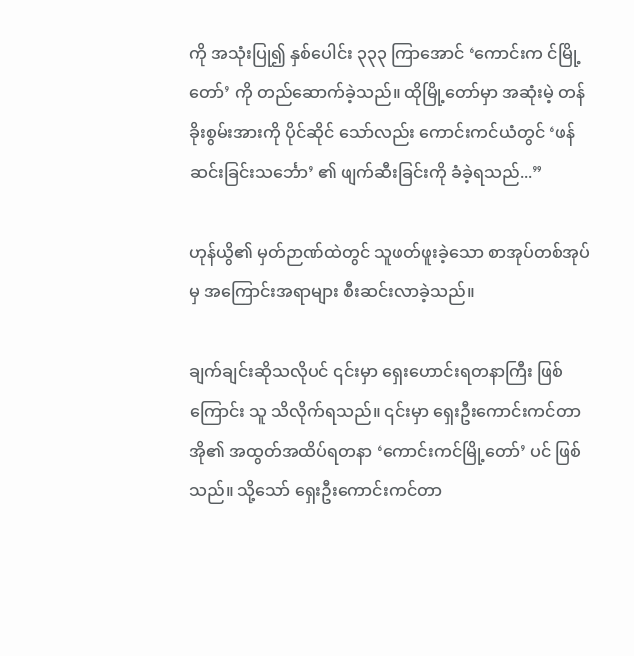ကို အသုံးပြု၍ နှစ်ပေါင်း ၃၃၃ ကြာအောင် ‘ကောင်းက င်မြို့တော်’ ကို တည်ဆောက်ခဲ့သည်။ ထိုမြို့တော်မှာ အဆုံးမဲ့ တန်ခိုးစွမ်းအားကို ပိုင်ဆိုင် သော်လည်း ကောင်းကင်ယံတွင် ‘ဖန်ဆင်းခြင်းသင်္ဘော’ ၏ ဖျက်ဆီးခြင်းကို ခံခဲ့ရသည်...”

ဟုန်ယွိ၏ မှတ်ဉာဏ်ထဲတွင် သူဖတ်ဖူးခဲ့သော စာအုပ်တစ်အုပ်မှ အကြောင်းအရာများ စီးဆင်းလာခဲ့သည်။

ချက်ချင်းဆိုသလိုပင် ၎င်းမှာ ရှေးဟောင်းရတနာကြီး ဖြစ်ကြောင်း သူ သိလိုက်ရသည်။ ၎င်းမှာ ရှေးဦးကောင်းကင်တာအို၏ အထွတ်အထိပ်ရတနာ ‘ကောင်းကင်မြို့တော်’ ပင် ဖြစ်သည်။ သို့သော် ရှေးဦးကောင်းကင်တာ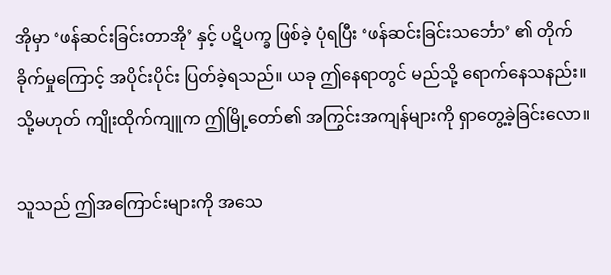အိုမှာ ‘ဖန်ဆင်းခြင်းတာအို’ နှင့် ပဋိပက္ခ ဖြစ်ခဲ့ ပုံရပြီး ‘ဖန်ဆင်းခြင်းသင်္ဘော’ ၏ တိုက်ခိုက်မှုကြောင့် အပိုင်းပိုင်း ပြတ်ခဲ့ရသည်။ ယခု ဤနေရာတွင် မည်သို့ ရောက်နေသနည်း။ သို့မဟုတ် ကျိုးထိုက်ကျူက ဤမြို့တော်၏ အကြွင်းအကျန်များကို ရှာတွေ့ခဲ့ခြင်းလော။

သူသည် ဤအကြောင်းများကို အသေ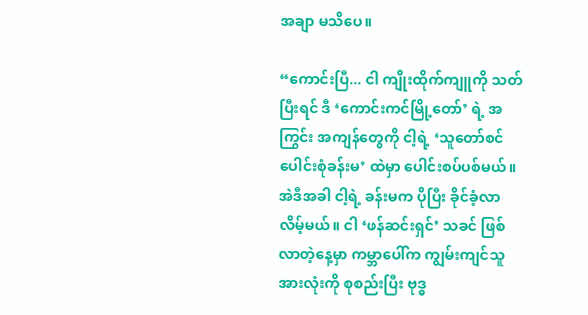အချာ မသိပေ။

“ကောင်းပြီ... ငါ ကျိုးထိုက်ကျူကို သတ်ပြီးရင် ဒီ ‘ကောင်းကင်မြို့တော်’ ရဲ့ အကြွင်း အကျန်တွေကို ငါ့ရဲ့ ‘သူတော်စင်ပေါင်းစုံခန်းမ’ ထဲမှာ ပေါင်းစပ်ပစ်မယ်။ အဲဒီအခါ ငါ့ရဲ့ ခန်းမက ပိုပြီး ခိုင်ခံ့လာလိမ့်မယ်။ ငါ ‘ဖန်ဆင်းရှင်’ သခင် ဖြစ်လာတဲ့နေ့မှာ ကမ္ဘာပေါ်က ကျွမ်းကျင်သူအားလုံးကို စုစည်းပြီး ဗုဒ္ဓ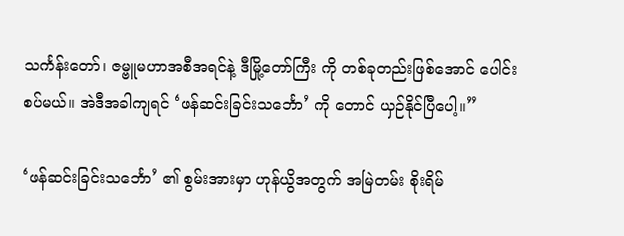သင်္ကန်းတော်၊ ဇမ္ဗူမဟာအစီအရင်နဲ့ ဒီမြို့တော်ကြီး ကို တစ်ခုတည်းဖြစ်အောင် ပေါင်းစပ်မယ်။ အဲဒီအခါကျရင် ‘ဖန်ဆင်းခြင်းသင်္ဘော’ ကို တောင် ယှဉ်နိုင်ပြီပေါ့။”

‘ဖန်ဆင်းခြင်းသင်္ဘော’ ၏ စွမ်းအားမှာ ဟုန်ယွိအတွက် အမြဲတမ်း စိုးရိမ်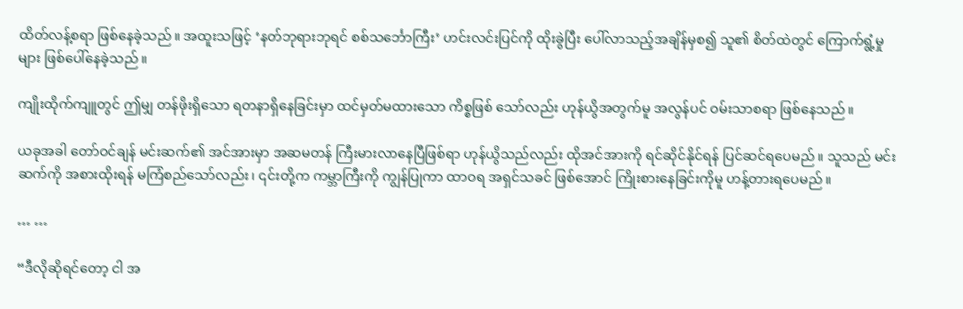ထိတ်လန့်စရာ ဖြစ်နေခဲ့သည်။ အထူးသဖြင့် ‘နတ်ဘုရားဘုရင် စစ်သင်္ဘောကြီး’ ဟင်းလင်းပြင်ကို ထိုးခွဲပြီး ပေါ်လာသည့်အချိန်မှစ၍ သူ၏ စိတ်ထဲတွင် ကြောက်ရွံ့မှုများ ဖြစ်ပေါ်နေခဲ့သည်။

ကျိုးထိုက်ကျူတွင် ဤမျှ တန်ဖိုးရှိသော ရတနာရှိနေခြင်းမှာ ထင်မှတ်မထားသော ကိစ္စဖြစ် သော်လည်း ဟုန်ယွိအတွက်မူ အလွန်ပင် ဝမ်းသာစရာ ဖြစ်နေသည်။

ယခုအခါ တော်ဝင်ချန် မင်းဆက်၏ အင်အားမှာ အဆမတန် ကြီးမားလာနေပြီဖြစ်ရာ ဟုန်ယွိသည်လည်း ထိုအင်အားကို ရင်ဆိုင်နိုင်ရန် ပြင်ဆင်ရပေမည်။ သူသည် မင်းဆက်ကို အစားထိုးရန် မကြံစည်သော်လည်း၊ ၎င်းတို့က ကမ္ဘာကြီးကို ကျွန်ပြုကာ ထာဝရ အရှင်သခင် ဖြစ်အောင် ကြိုးစားနေခြင်းကိုမူ ဟန့်တားရပေမည်။

… …

“ဒီလိုဆိုရင်တော့ ငါ အ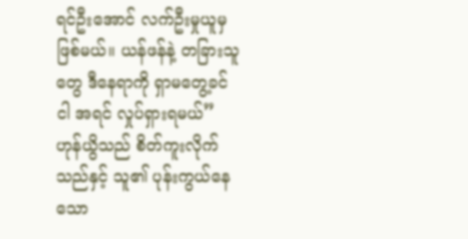ရင်ဦးအောင် လက်ဦးမှုယူမှ ဖြစ်မယ်။ ယန်ဖန်နဲ့ တခြားသူတွေ ဒီနေရာကို ရှာမတွေ့ခင် ငါ အရင် လှုပ်ရှားရမယ်” ဟုန်ယွိသည် စိတ်ကူးလိုက်သည်နှင့် သူ၏ ပုန်းကွယ်နေသော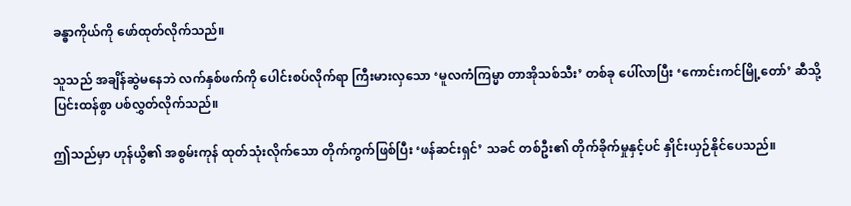ခန္ဓာကိုယ်ကို ဖော်ထုတ်လိုက်သည်။

သူသည် အချိန်ဆွဲမနေဘဲ လက်နှစ်ဖက်ကို ပေါင်းစပ်လိုက်ရာ ကြီးမားလှသော ‘မူလကံကြမ္မာ တာအိုသစ်သီး’ တစ်ခု ပေါ်လာပြီး ‘ကောင်းကင်မြို့တော်’ ဆီသို့ ပြင်းထန်စွာ ပစ်လွှတ်လိုက်သည်။

ဤသည်မှာ ဟုန်ယွိ၏ အစွမ်းကုန် ထုတ်သုံးလိုက်သော တိုက်ကွက်ဖြစ်ပြီး ‘ဖန်ဆင်းရှင်’ သခင် တစ်ဦး၏ တိုက်ခိုက်မှုနှင့်ပင် နှိုင်းယှဉ်နိုင်ပေသည်။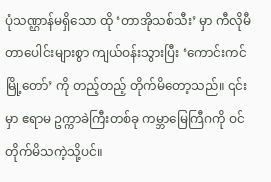ပုံသဏ္ဌာန်မရှိသော ထို ‘တာအိုသစ်သီး’ မှာ ကီလိုမီတာပေါင်းများစွာ ကျယ်ဝန်းသွားပြီး ‘ကောင်းကင်မြို့တော်’ ကို တည့်တည့် တိုက်မိတော့သည်။ ၎င်းမှာ ဧရာမ ဥက္ကာခဲကြီးတစ်ခု ကမ္ဘာမြေကြီဂကို ဝင်တိုက်မိသကဲ့သို့ပင်။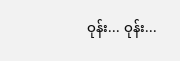ဝုန်း... ဝုန်း...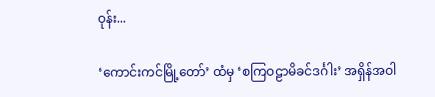ဝုန်း...

‘ကောင်းကင်မြို့တော်’ ထံမှ ‘စကြဝဠာမိခင်ဒင်္ဂါး’ အရှိန်အဝါ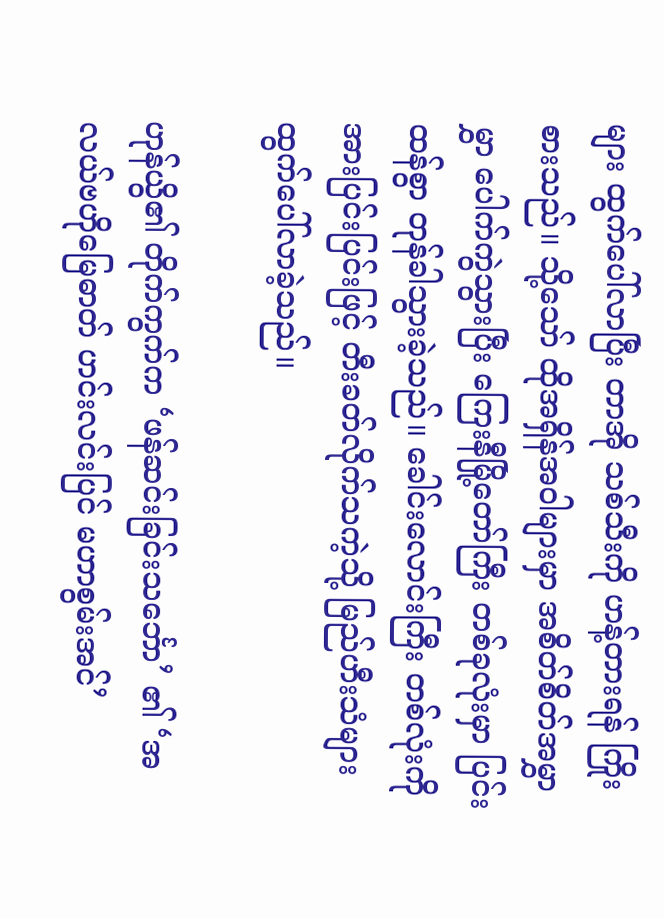များ ထွက်ပေါ်လာပြီး တာအို သစ်သီးကို ဟန့်တားရန် ကြိုးစားသည်။ သို့သော် ထိုအရှိန်အဝါများမှာ အစိတ်စိတ်အမွှာမွှာ ပေါက်ကွဲသွားပြီး ကြေးနီမြို့တော်ကြီး တစ်ခုလုံးမှာ ပြင်းထန်စွာ တုန်ခါသွားခဲ့သည်။ ခေါင်းလောင်းကြီး တစ်လုံးကို အားပြင်းပြင်းဖြင့် တီးခတ်လိုက်သကဲ့သို့ မြည်ဟီးသံများ ထွက်ပေါ်လာခဲ့သည်။

ဟုန်ယွိ၏ တိုက်ကွက်က ‘ဖန်ဆင်းခြင်းသင်္ဘော’ ၏ ‘အလယ်ဗဟိုမြေဓာတ် ဟင်းလင်းပြင် မဟာစွမ်းအင်’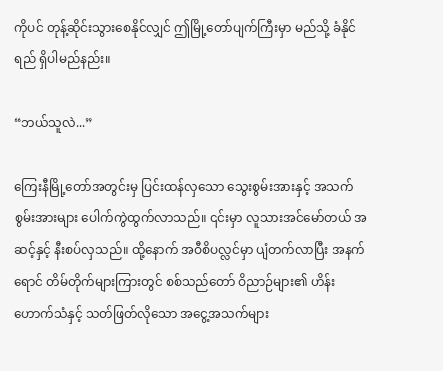ကိုပင် တုန့်ဆိုင်းသွားစေနိုင်လျှင် ဤမြို့တော်ပျက်ကြီးမှာ မည်သို့ ခံနိုင်ရည် ရှိပါမည်နည်း။

“ဘယ်သူလဲ...”

ကြေးနီမြို့တော်အတွင်းမှ ပြင်းထန်လှသော သွေးစွမ်းအားနှင့် အသက်စွမ်းအားများ ပေါက်ကွဲထွက်လာသည်။ ၎င်းမှာ လူသားအင်မော်တယ် အဆင့်နှင့် နီးစပ်လှသည်။ ထို့နောက် အဝီစိပလ္လင်မှာ ပျံတက်လာပြီး အနက်ရောင် တိမ်တိုက်များကြားတွင် စစ်သည်တော် ဝိညာဉ်များ၏ ဟိန်းဟောက်သံနှင့် သတ်ဖြတ်လိုသော အငွေ့အသက်များ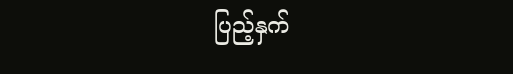ပြည့်နှက်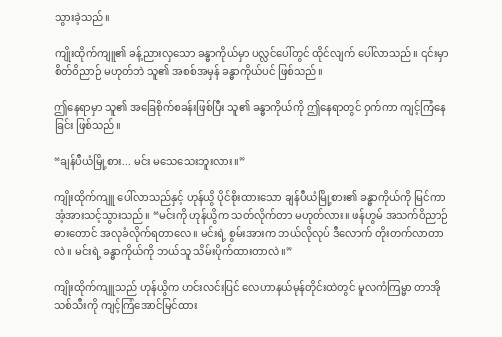သွားခဲ့သည်။

ကျိုးထိုက်ကျူ၏ ခန့်ညားလှသော ခန္ဓာကိုယ်မှာ ပလ္လင်ပေါ်တွင် ထိုင်လျက် ပေါ်လာသည်။ ၎င်းမှာ စိတ်ဝိညာဉ် မဟုတ်ဘဲ သူ၏ အစစ်အမှန် ခန္ဓာကိုယ်ပင် ဖြစ်သည်။

ဤနေရာမှာ သူ၏ အခြေစိုက်စခန်းဖြစ်ပြီး သူ၏ ခန္ဓာကိုယ်ကို ဤနေရာတွင် ဝှက်ကာ ကျင့်ကြံနေခြင်း ဖြစ်သည်။

“ချန်ပီယံမြို့စား... မင်း မသေသေးဘူးလား။”

ကျိုးထိုက်ကျူ ပေါ်လာသည်နှင့် ဟုန်ယွိ ပိုင်စိုးထားသော ချန်ပီယံမြို့စား၏ ခန္ဓာကိုယ်ကို မြင်ကာ အံ့အားသင့်သွားသည်။ “မင်းကို ဟုန်ယွိက သတ်လိုက်တာ မဟုတ်လား။ ဖန်ဟွမ် အသက်ဝိညာဉ်ဓားတောင် အလုခံလိုက်ရတာလေ။ မင်းရဲ့ စွမ်းအားက ဘယ်လိုလုပ် ဒီလောက် တိုးတက်လာတာလဲ။ မင်းရဲ့ ခန္ဓာကိုယ်ကို ဘယ်သူ သိမ်းပိုက်ထားတာလဲ။”

ကျိုးထိုက်ကျူသည် ဟုန်ယွိက ဟင်းလင်းပြင် လေဟာနယ်မုန်တိုင်းထဲတွင် မူလကံကြမ္မာ တာအိုသစ်သီးကို ကျင့်ကြံအောင်မြင်ထား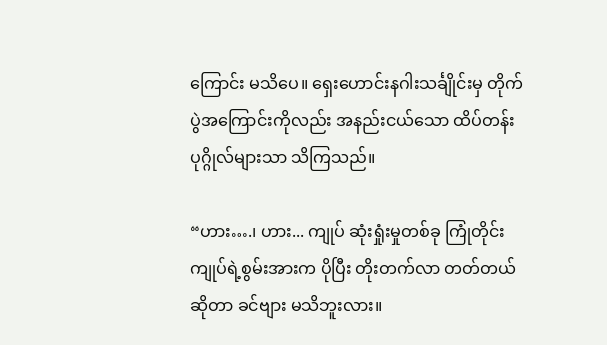ကြောင်း မသိပေ။ ရှေးဟောင်းနဂါးသင်္ချိုင်းမှ တိုက်ပွဲအကြောင်းကိုလည်း အနည်းငယ်သော ထိပ်တန်းပုဂ္ဂိုလ်များသာ သိကြသည်။

“ဟား….၊ ဟား... ကျုပ် ဆုံးရှုံးမှုတစ်ခု ကြုံတိုင်း ကျုပ်ရဲ့စွမ်းအားက ပိုပြီး တိုးတက်လာ တတ်တယ်ဆိုတာ ခင်ဗျား မသိဘူးလား။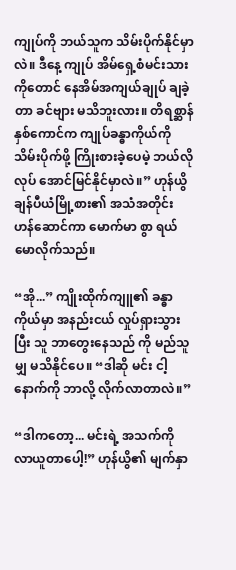ကျုပ်ကို ဘယ်သူက သိမ်းပိုက်နိုင်မှာလဲ။ ဒီနေ့ ကျုပ် အိမ်ရှေ့စံမင်းသားကိုတောင် နေအိမ်အကျယ်ချုပ် ချခဲ့တာ ခင်ဗျား မသိဘူးလား။ တိရစ္ဆာန် နှစ်ကောင်က ကျုပ်ခန္ဓာကိုယ်ကို သိမ်းပိုက်ဖို့ ကြိုးစားခဲ့ပေမဲ့ ဘယ်လိုလုပ် အောင်မြင်နိုင်မှာလဲ။” ဟုန်ယွိ ချန်ပီယံမြို့စား၏ အသံအတိုင်း ဟန်ဆောင်ကာ မောက်မာ စွာ ရယ်မောလိုက်သည်။

“အို...” ကျိုးထိုက်ကျူ၏ ခန္ဓာကိုယ်မှာ အနည်းငယ် လှုပ်ရှားသွားပြီး သူ ဘာတွေးနေသည် ကို မည်သူမျှ မသိနိုင်ပေ။ “ဒါဆို မင်း ငါ့နောက်ကို ဘာလို့ လိုက်လာတာလဲ။”

“ဒါကတော့... မင်းရဲ့ အသက်ကို လာယူတာပေါ့!” ဟုန်ယွိ၏ မျက်နှာ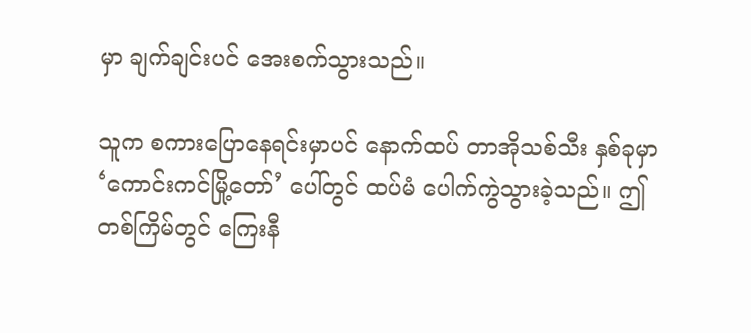မှာ ချက်ချင်းပင် အေးစက်သွားသည်။

သူက စကားပြောနေရင်းမှာပင် နောက်ထပ် တာအိုသစ်သီး နှစ်ခုမှာ ‘ကောင်းကင်မြို့တော်’ ပေါ်တွင် ထပ်မံ ပေါက်ကွဲသွားခဲ့သည်။ ဤတစ်ကြိမ်တွင် ကြေးနီ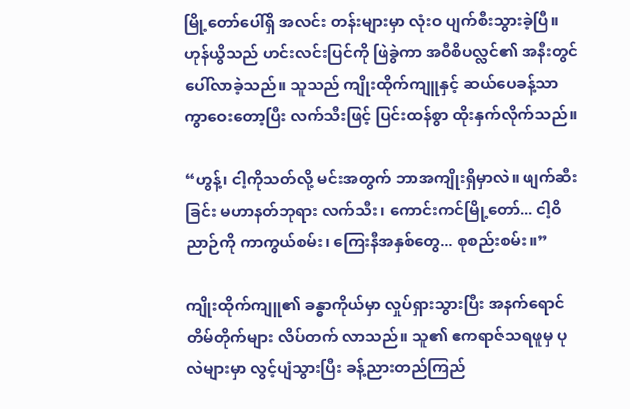မြို့တော်ပေါ်ရှိ အလင်း တန်းများမှာ လုံးဝ ပျက်စီးသွားခဲ့ပြီ။ ဟုန်ယွိသည် ဟင်းလင်းပြင်ကို ဖြဲခွဲကာ အဝီစိပလ္လင်၏ အနီးတွင် ပေါ်လာခဲ့သည်။ သူသည် ကျိုးထိုက်ကျူနှင့် ဆယ်ပေခန့်သာ ကွာဝေးတော့ပြီး လက်သီးဖြင့် ပြင်းထန်စွာ ထိုးနှက်လိုက်သည်။

“ဟွန့်၊ ငါ့ကိုသတ်လို့ မင်းအတွက် ဘာအကျိုးရှိမှာလဲ။ ဖျက်ဆီးခြင်း မဟာနတ်ဘုရား လက်သီး၊ ကောင်းကင်မြို့တော်... ငါ့ဝိညာဉ်ကို ကာကွယ်စမ်း၊ ကြေးနီအနှစ်တွေ... စုစည်းစမ်း။”

ကျိုးထိုက်ကျူ၏ ခန္ဓာကိုယ်မှာ လှုပ်ရှားသွားပြီး အနက်ရောင် တိမ်တိုက်များ လိပ်တက် လာသည်။ သူ၏ ဧကရာဇ်သရဖူမှ ပုလဲများမှာ လွင့်ပျံသွားပြီး ခန့်ညားတည်ကြည်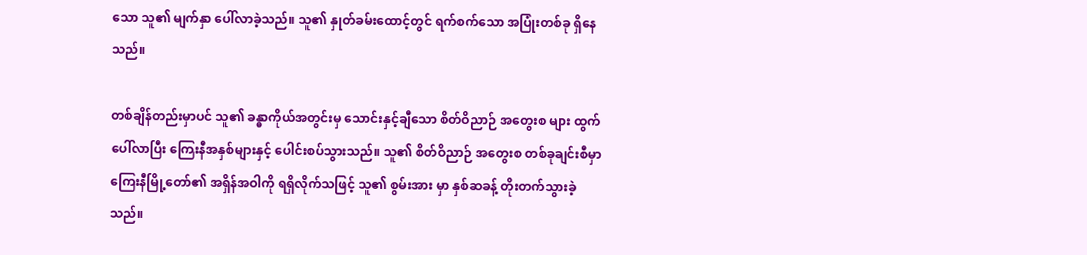သော သူ၏ မျက်နှာ ပေါ်လာခဲ့သည်။ သူ၏ နှုတ်ခမ်းထောင့်တွင် ရက်စက်သော အပြုံးတစ်ခု ရှိနေသည်။

တစ်ချိန်တည်းမှာပင် သူ၏ ခန္ဓာကိုယ်အတွင်းမှ သောင်းနှင့်ချီသော စိတ်ဝိညာဉ် အတွေးစ များ ထွက်ပေါ်လာပြီး ကြေးနီအနှစ်များနှင့် ပေါင်းစပ်သွားသည်။ သူ၏ စိတ်ဝိညာဉ် အတွေးစ တစ်ခုချင်းစီမှာ ကြေးနီမြို့တော်၏ အရှိန်အဝါကို ရရှိလိုက်သဖြင့် သူ၏ စွမ်းအား မှာ နှစ်ဆခန့် တိုးတက်သွားခဲ့သည်။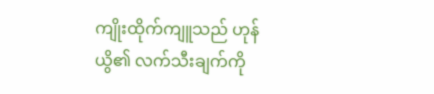ကျိုးထိုက်ကျူသည် ဟုန်ယွိ၏ လက်သီးချက်ကို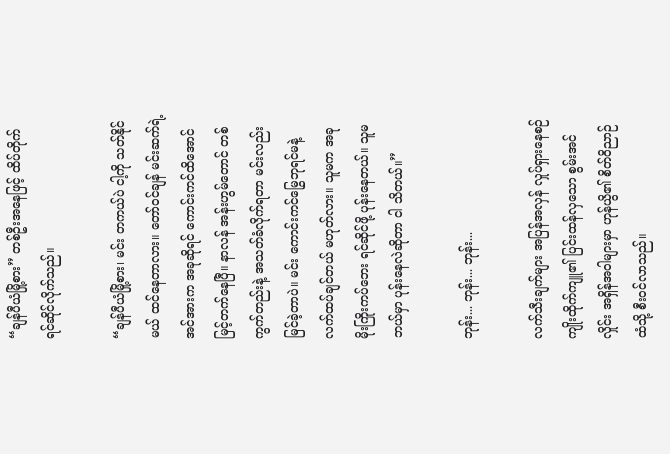“ချန်ပီယံမြို့စား” တစ်ဦးအနေဖြင့် ထိပ်တိုက် ရင်ဆိုင်လိုက်သည်။

“ချန်ပီယံမြို့စား၊ မင်း တကယ်ပဲ ငါ့ကို သတ်နိုင်မယ် ထင်နေတာလား။ တော်ဝင်ချန် မင်းဆက်ရဲ့ အင်အားက အခုဆိုရင် ကောင်းကင်ထိအောင် မြင့်တက်နေပြီ။ နာလန် အန်းဟွမ်တောင် တစ်ကွက်တည်းနဲ့ အသတ်ခံလိုက်ရတာ မင်းလည်း မြင်ခဲ့တာပဲ။ မင်း ကောင်းကင်မြွေဘုရင်မနဲ့ လက်ထပ်ချင်တယ် မဟုတ်လား။ သူမက အခု မိုးကြိုးကပ်ဘေး ရင်ဆိုင်ဖို့ ပုန်းနေတယ်။ သူမ ဘယ်မှာ ပုန်းနေလဲဆိုတာ ငါ သိတယ်။”

ဘုန်း... ဘုန်း... ဘုန်း...

လက်သီးချက်များ အပြန်အလှန် လှုပ်ရှားနေစဉ် ကျိုးထိုက်ကျူ၏ ပြင်းထန်လှသော စွမ်းအင်လှိုင်း အရှိန်အဝါများမှာ ဟုန်ယွိ၏ စိတ်ဝိညာဉ်ထံသို့ စီးဝင်လာသည်။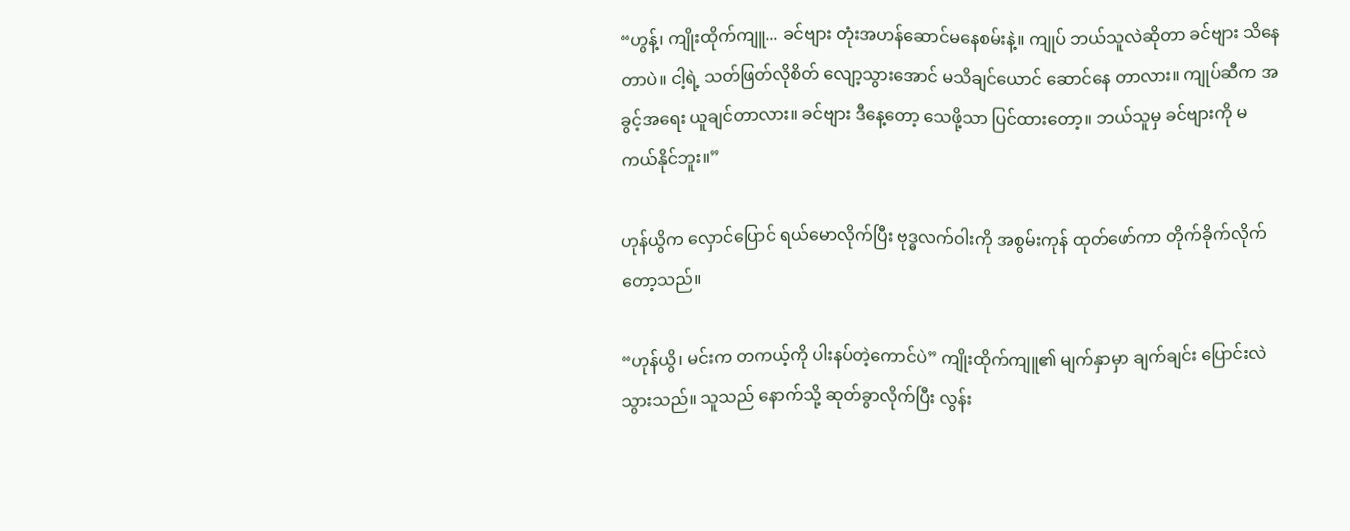“ဟွန့်၊ ကျိုးထိုက်ကျူ... ခင်ဗျား တုံးအဟန်ဆောင်မနေစမ်းနဲ့။ ကျုပ် ဘယ်သူလဲဆိုတာ ခင်ဗျား သိနေတာပဲ။ ငါ့ရဲ့ သတ်ဖြတ်လိုစိတ် လျော့သွားအောင် မသိချင်ယောင် ဆောင်နေ တာလား။ ကျုပ်ဆီက အခွင့်အရေး ယူချင်တာလား။ ခင်ဗျား ဒီနေ့တော့ သေဖို့သာ ပြင်ထားတော့။ ဘယ်သူမှ ခင်ဗျားကို မကယ်နိုင်ဘူး။”

ဟုန်ယွိက လှောင်ပြောင် ရယ်မောလိုက်ပြီး ဗုဒ္ဓလက်ဝါးကို အစွမ်းကုန် ထုတ်ဖော်ကာ တိုက်ခိုက်လိုက်တော့သည်။

“ဟုန်ယွိ၊ မင်းက တကယ့်ကို ပါးနပ်တဲ့ကောင်ပဲ” ကျိုးထိုက်ကျူ၏ မျက်နှာမှာ ချက်ချင်း ပြောင်းလဲသွားသည်။ သူသည် နောက်သို့ ဆုတ်ခွာလိုက်ပြီး လွန်း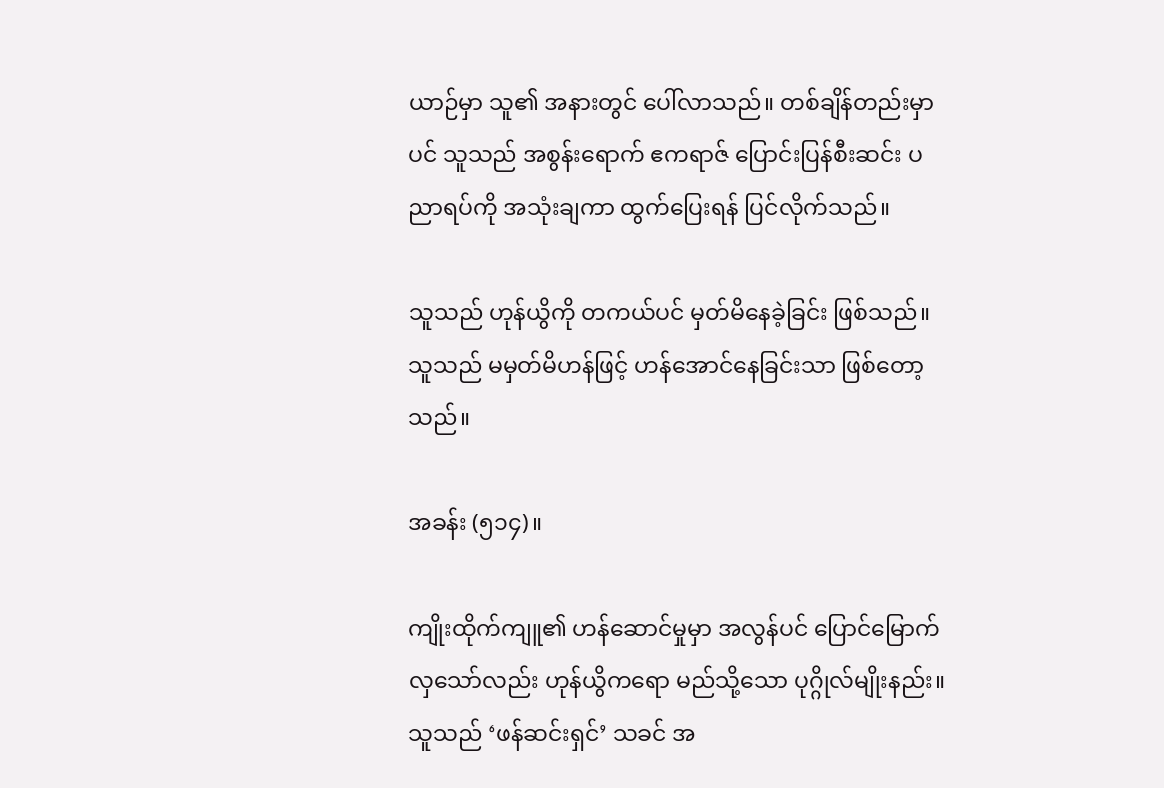ယာဉ်မှာ သူ၏ အနားတွင် ပေါ်လာသည်။ တစ်ချိန်တည်းမှာပင် သူသည် အစွန်းရောက် ဧကရာဇ် ပြောင်းပြန်စီးဆင်း ပညာရပ်ကို အသုံးချကာ ထွက်ပြေးရန် ပြင်လိုက်သည်။

သူသည် ဟုန်ယွိကို တကယ်ပင် မှတ်မိနေခဲ့ခြင်း ဖြစ်သည်။ သူသည် မမှတ်မိဟန်ဖြင့် ဟန်အောင်နေခြင်းသာ ဖြစ်တော့သည်။

အခန်း (၅၁၄)။

ကျိုးထိုက်ကျူ၏ ဟန်ဆောင်မှုမှာ အလွန်ပင် ပြောင်မြောက်လှသော်လည်း ဟုန်ယွိကရော မည်သို့သော ပုဂ္ဂိုလ်မျိုးနည်း။ သူသည် ‘ဖန်ဆင်းရှင်’ သခင် အ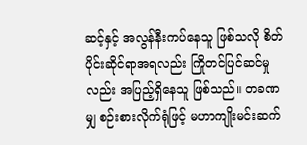ဆင့်နှင့် အလွန်နီးကပ်နေသူ ဖြစ်သလို စိတ်ပိုင်းဆိုင်ရာအရလည်း ကြိုတင်ပြင်ဆင်မှုလည်း အပြည့်ရှိနေသူ ဖြစ်သည်။ တခဏမျှ စဉ်းစားလိုက်ရုံဖြင့် မဟာကျိုးမင်းဆက်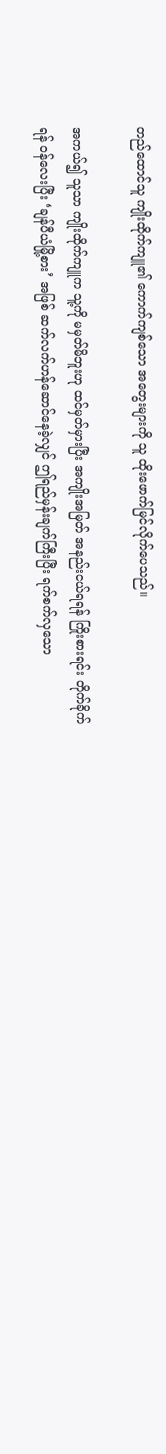တည်ထောင်သူ ကျိုးထိုက်ကျူ၏ ကောက်ကျစ်သော အတွေးများကို သူ ထိုးဖောက်မြင်လိုက်ပေသည်။

အကယ်၍ သူသာ ကျိုးထိုက်ကျူက သူ့ကို မမှတ်မိဘူးဟု ထင်မှတ်မှားပြီး အကျိုးအမြတ် အနည်းငယ်ရရန် ကြိုးစားရင်း တိုက်ခိုက်ရန် ဝန်လေးပြီး ‘ချန်ပီယံမြို့စား’ အဖြစ် ဆက်လက်ဟန်ဆောင်နေခဲ့လျှင် ဤရည်မှန်းချက်ကြီးပြီး ရက်စက်လှသော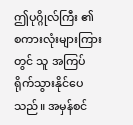ဤပုဂ္ဂိုလ်ကြီး ၏ စကားလုံးများကြားတွင် သူ အကြပ်ရိုက်သွားနိုင်ပေသည်။ အမှန်စင်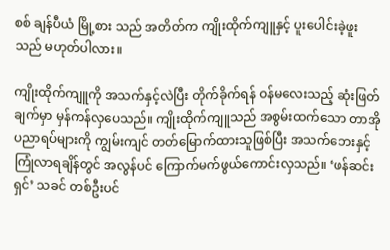စစ် ချန်ပီယံ မြို့စား သည် အတိတ်က ကျိုးထိုက်ကျူနှင့် ပူးပေါင်းခဲ့ဖူးသည် မဟုတ်ပါလား။

ကျိုးထိုက်ကျူကို အသက်နှင့်လဲပြီး တိုက်ခိုက်ရန် ဝန်မလေးသည့် ဆုံးဖြတ်ချက်မှာ မှန်ကန်လှပေသည်။ ကျိုးထိုက်ကျူသည် အစွမ်းထက်သော တာအိုပညာရပ်များကို ကျွမ်းကျင် တတ်မြောက်ထားသူဖြစ်ပြီး အသက်ဘေးနှင့် ကြုံလာရချိန်တွင် အလွန်ပင် ကြောက်မက်ဖွယ်ကောင်းလှသည်။ ‘ဖန်ဆင်းရှင်’ သခင် တစ်ဦးပင်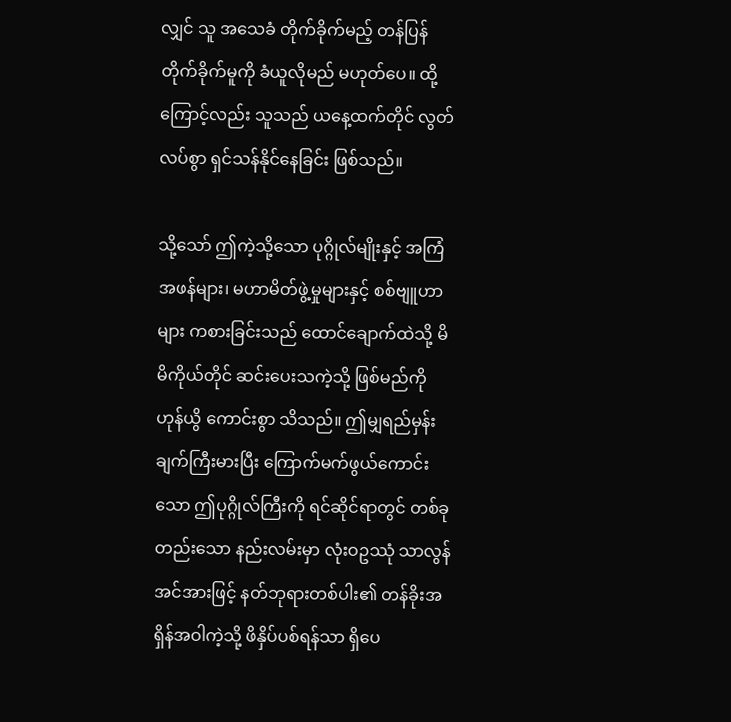လျှင် သူ အသေခံ တိုက်ခိုက်မည့် တန်ပြန်တိုက်ခိုက်မူကို ခံယူလိုမည် မဟုတ်ပေ။ ထို့ကြောင့်လည်း သူသည် ယနေ့ထက်တိုင် လွတ်လပ်စွာ ရှင်သန်နိုင်နေခြင်း ဖြစ်သည်။

သို့သော် ဤကဲ့သို့သော ပုဂ္ဂိုလ်မျိုးနှင့် အကြံအဖန်များ၊ မဟာမိတ်ဖွဲ့မှုများနှင့် စစ်ဗျူဟာ များ ကစားခြင်းသည် ထောင်ချောက်ထဲသို့ မိမိကိုယ်တိုင် ဆင်းပေးသကဲ့သို့ ဖြစ်မည်ကို ဟုန်ယွိ ကောင်းစွာ သိသည်။ ဤမျှရည်မှန်းချက်ကြီးမားပြီး ကြောက်မက်ဖွယ်ကောင်း သော ဤပုဂ္ဂိုလ်ကြီးကို ရင်ဆိုင်ရာတွင် တစ်ခုတည်းသော နည်းလမ်းမှာ လုံးဝဥဿုံ သာလွန်အင်အားဖြင့် နတ်ဘုရားတစ်ပါး၏ တန်ခိုးအရှိန်အဝါကဲ့သို့ ဖိနှိပ်ပစ်ရန်သာ ရှိပေ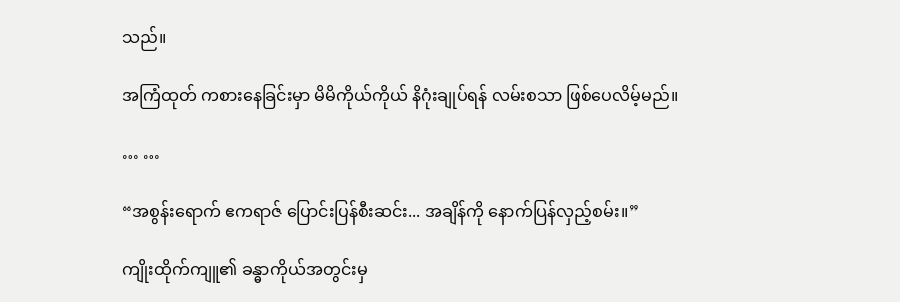သည်။

အကြံထုတ် ကစားနေခြင်းမှာ မိမိကိုယ်ကိုယ် နိဂုံးချုပ်ရန် လမ်းစသာ ဖြစ်ပေလိမ့်မည်။

… …

“အစွန်းရောက် ဧကရာဇ် ပြောင်းပြန်စီးဆင်း... အချိန်ကို နောက်ပြန်လှည့်စမ်း။”

ကျိုးထိုက်ကျူ၏ ခန္ဓာကိုယ်အတွင်းမှ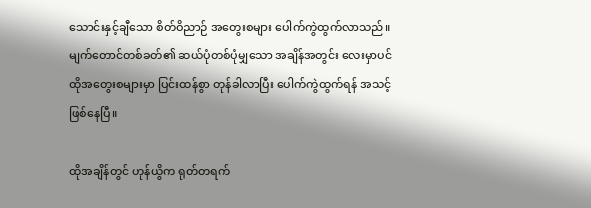သောင်းနှင့်ချီသော စိတ်ဝိညာဉ် အတွေးစများ ပေါက်ကွဲထွက်လာသည်။ မျက်တောင်တစ်ခတ်၏ ဆယ်ပုံတစ်ပုံမျှသော အချိန်အတွင်း လေးမှာပင် ထိုအတွေးစများမှာ ပြင်းထန်စွာ တုန်ခါလာပြီး ပေါက်ကွဲထွက်ရန် အသင့် ဖြစ်နေပြီ။

ထိုအချိန်တွင် ဟုန်ယွိက ရုတ်တရက်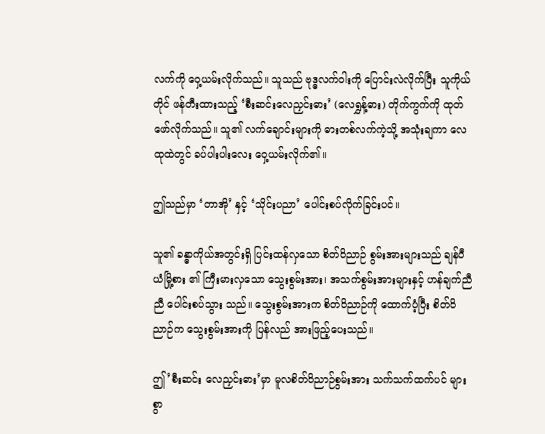လက်ကို ဝှေ့ယမ်းလိုက်သည်။ သူသည် ဗုဒ္ဓလက်ဝါးကို ပြောင်းလဲလိုက်ပြီး သူကိုယ်တိုင် ဖန်တီးထားသည့် ‘စီးဆင်းလေညှင်းဓား’ (လေရွှန့်ဓား) တိုက်ကွက်ကို ထုတ်ဖော်လိုက်သည်။ သူ၏ လက်ချောင်းများကို ဓားတစ်လက်ကဲ့သို့ အသုံးချကာ လေထုထဲတွင် ခပ်ပါးပါးလေး ဝှေ့ယမ်းလိုက်၏။

ဤသည်မှာ ‘တာအို’ နှင့် ‘သိုင်းပညာ’ ပေါင်းစပ်လိုက်ခြင်းပင်။

သူ၏ ခန္ဓာကိုယ်အတွင်းရှိ ပြင်းထန်လှသော စိတ်ဝိညာဉ် စွမ်းအားများသည် ချန်ပီယံမြို့စား ၏ ကြီးမားလှသော သွေးစွမ်းအား၊ အသက်စွမ်းအားများနှင့် ဟန်ချက်ညီညီ ပေါင်းစပ်သွား သည်။ သွေးစွမ်းအားက စိတ်ဝိညာဉ်ကို ထောက်ပံ့ပြီး စိတ်ဝိညာဉ်က သွေးစွမ်းအားကို ပြန်လည် အားဖြည့်ပေးသည်။

ဤ’စီးဆင်း လေညှင်းဓား’မှာ မူလစိတ်ဝိညာဉ်စွမ်းအား သက်သက်ထက်ပင် များစွာ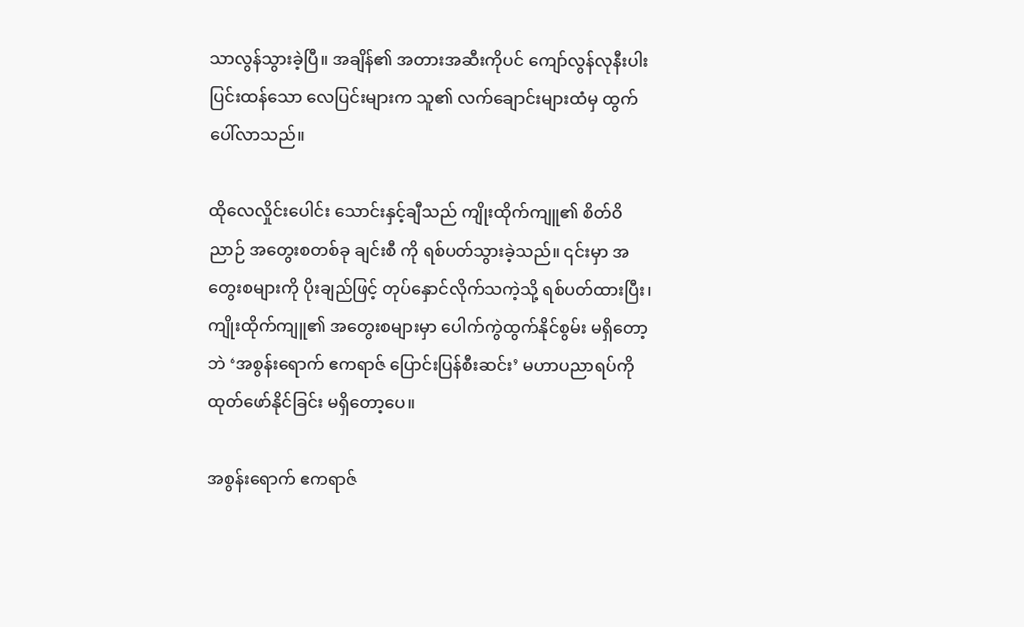သာလွန်သွားခဲ့ပြီ။ အချိန်၏ အတားအဆီးကိုပင် ကျော်လွန်လုနီးပါး ပြင်းထန်သော လေပြင်းများက သူ၏ လက်ချောင်းများထံမှ ထွက်ပေါ်လာသည်။

ထိုလေလှိုင်းပေါင်း သောင်းနှင့်ချီသည် ကျိုးထိုက်ကျူ၏ စိတ်ဝိညာဉ် အတွေးစတစ်ခု ချင်းစီ ကို ရစ်ပတ်သွားခဲ့သည်။ ၎င်းမှာ အတွေးစများကို ပိုးချည်ဖြင့် တုပ်နှောင်လိုက်သကဲ့သို့ ရစ်ပတ်ထားပြီး၊ ကျိုးထိုက်ကျူ၏ အတွေးစများမှာ ပေါက်ကွဲထွက်နိုင်စွမ်း မရှိတော့ဘဲ ‘အစွန်းရောက် ဧကရာဇ် ပြောင်းပြန်စီးဆင်း’ မဟာပညာရပ်ကို ထုတ်ဖော်နိုင်ခြင်း မရှိတော့ပေ။

အစွန်းရောက် ဧကရာဇ်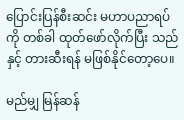ပြောင်းပြန်စီးဆင်း မဟာပညာရပ်ကို တစ်ခါ ထုတ်ဖော်လိုက်ပြီး သည်နှင့် တားဆီးရန် မဖြစ်နိုင်တော့ပေ။

မည်မျှ မြန်ဆန်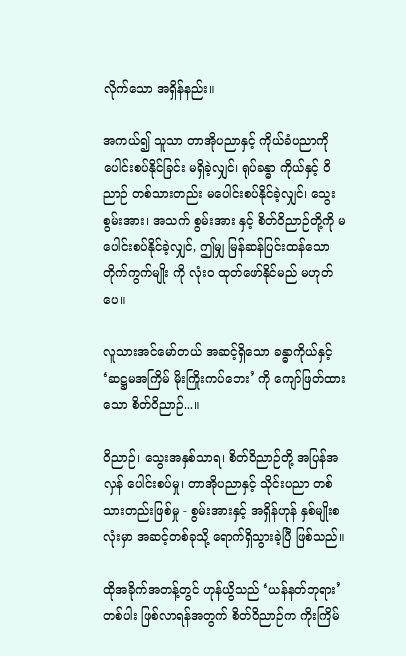လိုက်သော အရှိန်နည်း။

အကယ်၍ သူသာ တာအိုပညာနှင့် ကိုယ်ခံပညာကို ပေါင်းစပ်နိုင်ခြင်း မရှိခဲ့လျှင်၊ ရုပ်ခန္ဓာ ကိုယ်နှင့် ဝိညာဉ် တစ်သားတည်း မပေါင်းစပ်နိုင်ခဲ့လျှင်၊ သွေးစွမ်းအား၊ အသက် စွမ်းအား နှင့် စိတ်ဝိညာဉ်တို့ကို မပေါင်းစပ်နိုင်ခဲ့လျှင်, ဤမျှ မြန်ဆန်ပြင်းထန်သော တိုက်ကွက်မျိုး ကို လုံးဝ ထုတ်ဖော်နိုင်မည် မဟုတ်ပေ။

လူသားအင်မော်တယ် အဆင့်ရှိသော ခန္ဓာကိုယ်နှင့် ‘ဆဋ္ဌမအကြိမ် မိုးကြိုးကပ်ဘေး’ ကို ကျော်ဖြတ်ထားသော စိတ်ဝိညာဉ်...။

ဝိညာဉ်၊ သွေးအနှစ်သာရ၊ စိတ်ဝိညာဉ်တို့ အပြန်အလှန် ပေါင်းစပ်မှု၊ တာအိုပညာနှင့် သိုင်းပညာ တစ်သားတည်းဖြစ်မှု - စွမ်းအားနှင့် အရှိန်ဟုန် နှစ်မျိုးစလုံးမှာ အဆင့်တစ်ခုသို့ ရောက်ရှိသွားခဲ့ပြီ ဖြစ်သည်။

ထိုအခိုက်အတန့်တွင် ဟုန်ယွိသည် ‘ယန်နတ်ဘုရား’ တစ်ပါး ဖြစ်လာရန်အတွက် စိတ်ဝိညာဉ်က ကိုးကြိမ်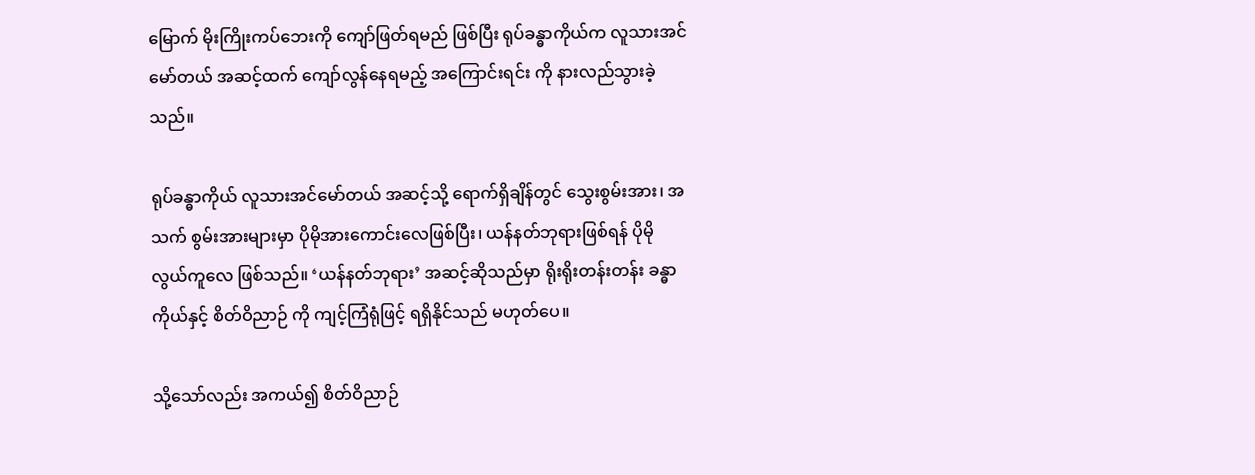မြောက် မိုးကြိုးကပ်ဘေးကို ကျော်ဖြတ်ရမည် ဖြစ်ပြီး ရုပ်ခန္ဓာကိုယ်က လူသားအင်မော်တယ် အဆင့်ထက် ကျော်လွန်နေရမည့် အကြောင်းရင်း ကို နားလည်သွားခဲ့သည်။

ရုပ်ခန္ဓာကိုယ် လူသားအင်မော်တယ် အဆင့်သို့ ရောက်ရှိချိန်တွင် သွေးစွမ်းအား၊ အသက် စွမ်းအားများမှာ ပိုမိုအားကောင်းလေဖြစ်ပြီး၊ ယန်နတ်ဘုရားဖြစ်ရန် ပိုမိုလွယ်ကူလေ ဖြစ်သည်။ ‘ယန်နတ်ဘုရား’ အဆင့်ဆိုသည်မှာ ရိုးရိုးတန်းတန်း ခန္ဓာကိုယ်နှင့် စိတ်ဝိညာဉ် ကို ကျင့်ကြံရုံဖြင့် ရရှိနိုင်သည် မဟုတ်ပေ။

သို့သော်လည်း အကယ်၍ စိတ်ဝိညာဉ်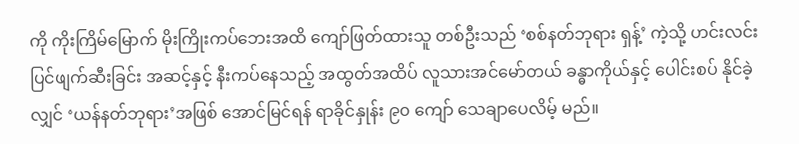ကို ကိုးကြိမ်မြောက် မိုးကြိုးကပ်ဘေးအထိ ကျော်ဖြတ်ထားသူ တစ်ဦးသည် ‘စစ်နတ်ဘုရား ရှန့်’ ကဲ့သို့ ဟင်းလင်းပြင်ဖျက်ဆီးခြင်း အဆင့်နှင့် နီးကပ်နေသည့် အထွတ်အထိပ် လူသားအင်မော်တယ် ခန္ဓာကိုယ်နှင့် ပေါင်းစပ် နိုင်ခဲ့လျှင် ‘ယန်နတ်ဘုရား’အဖြစ် အောင်မြင်ရန် ရာခိုင်နှုန်း ၉၀ ကျော် သေချာပေလိမ့် မည်။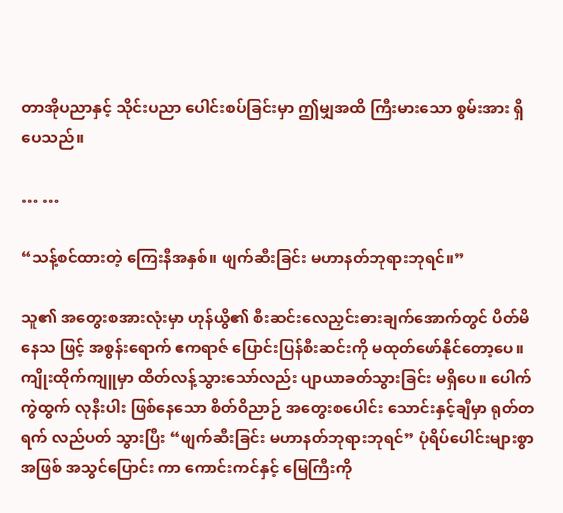တာအိုပညာနှင့် သိုင်းပညာ ပေါင်းစပ်ခြင်းမှာ ဤမျှအထိ ကြီးမားသော စွမ်းအား ရှိပေသည်။

… …

“သန့်စင်ထားတဲ့ ကြေးနီအနှစ်။ ဖျက်ဆီးခြင်း မဟာနတ်ဘုရားဘုရင်။”

သူ၏ အတွေးစအားလုံးမှာ ဟုန်ယွိ၏ စီးဆင်းလေညှင်းဓားချက်အောက်တွင် ပိတ်မိနေသ ဖြင့် အစွန်းရောက် ဧကရာဇ် ပြောင်းပြန်စီးဆင်းကို မထုတ်ဖော်နိုင်တော့ပေ။ ကျိုးထိုက်ကျူမှာ ထိတ်လန့်သွားသော်လည်း ပျာယာခတ်သွားခြင်း မရှိပေ။ ပေါက်ကွဲထွက် လုနီးပါး ဖြစ်နေသော စိတ်ဝိညာဉ် အတွေးစပေါင်း သောင်းနှင့်ချီမှာ ရုတ်တရက် လည်ပတ် သွားပြီး “ဖျက်ဆီးခြင်း မဟာနတ်ဘုရားဘုရင်” ပုံရိပ်ပေါင်းများစွာ အဖြစ် အသွင်ပြောင်း ကာ ကောင်းကင်နှင့် မြေကြီးကို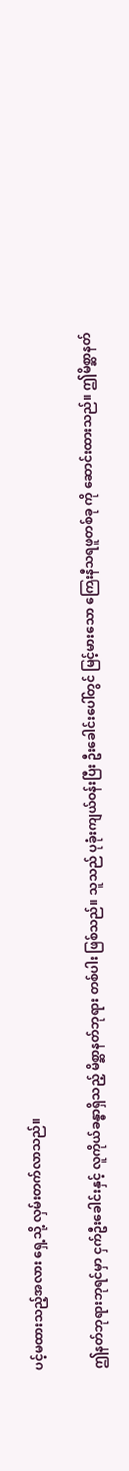ပင့်မထားသည့်အလား ရှေ့သို့ လှမ်းတက်လာသည်။

ဤနတ်ဘုရားဘုရင်မှာ ငှက်ဦးခေါင်းနှင့် လူကိုယ်ခန္ဓာရှိသည့် မိစ္ဆာနတ်ဘုရား တစ်ပါး ဖြစ်သည်။ သူသည် ပုခုံးကျယ်ဝန်းပြီး ဦးခေါင်းပေါ်တွင် မြင့်မားသော ကြေးနီသရဖူတစ်ခု ကို ဆောင်းထားသည်။ ဤမိစ္ဆာနတ်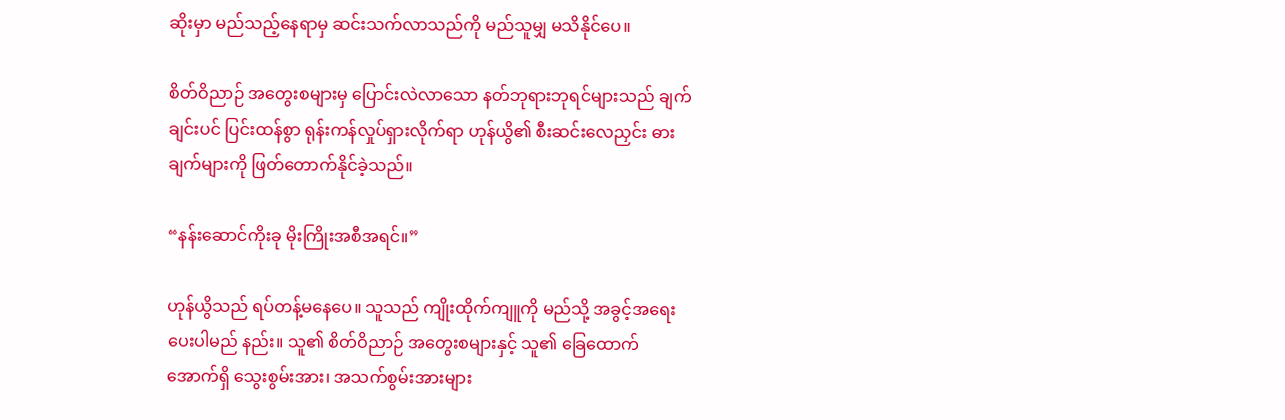ဆိုးမှာ မည်သည့်နေရာမှ ဆင်းသက်လာသည်ကို မည်သူမျှ မသိနိုင်ပေ။

စိတ်ဝိညာဉ် အတွေးစများမှ ပြောင်းလဲလာသော နတ်ဘုရားဘုရင်များသည် ချက်ချင်းပင် ပြင်းထန်စွာ ရုန်းကန်လှုပ်ရှားလိုက်ရာ ဟုန်ယွိ၏ စီးဆင်းလေညှင်း ဓားချက်များကို ဖြတ်တောက်နိုင်ခဲ့သည်။

“နန်းဆောင်ကိုးခု မိုးကြိုးအစီအရင်။”

ဟုန်ယွိသည် ရပ်တန့်မနေပေ။ သူသည် ကျိုးထိုက်ကျူကို မည်သို့ အခွင့်အရေး ပေးပါမည် နည်း။ သူ၏ စိတ်ဝိညာဉ် အတွေးစများနှင့် သူ၏ ခြေထောက်အောက်ရှိ သွေးစွမ်းအား၊ အသက်စွမ်းအားများ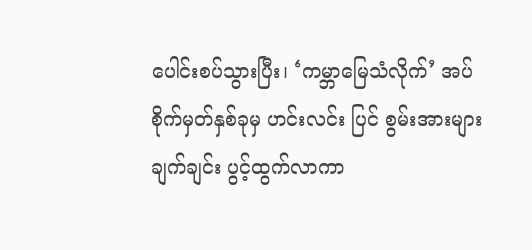ပေါင်းစပ်သွားပြီး၊ ‘ကမ္ဘာမြေသံလိုက်’ အပ်စိုက်မှတ်နှစ်ခုမှ ဟင်းလင်း ပြင် စွမ်းအားများ ချက်ချင်း ပွင့်ထွက်လာကာ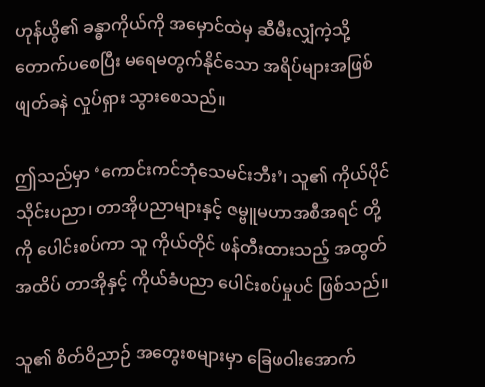ဟုန်ယွိ၏ ခန္ဓာကိုယ်ကို အမှောင်ထဲမှ ဆီမီးလျှံကဲ့သို့ တောက်ပစေပြီး မရေမတွက်နိုင်သော အရိပ်များအဖြစ် ဖျတ်ခနဲ လှုပ်ရှား သွားစေသည်။

ဤသည်မှာ ‘ကောင်းကင်ဘုံသေမင်းဘီး’၊ သူ၏ ကိုယ်ပိုင်သိုင်းပညာ၊ တာအိုပညာများနှင့် ဇမ္ဗူမဟာအစီအရင် တို့ကို ပေါင်းစပ်ကာ သူ ကိုယ်တိုင် ဖန်တီးထားသည့် အထွတ်အထိပ် တာအိုနှင့် ကိုယ်ခံပညာ ပေါင်းစပ်မှုပင် ဖြစ်သည်။

သူ၏ စိတ်ဝိညာဉ် အတွေးစများမှာ ခြေဖဝါးအောက်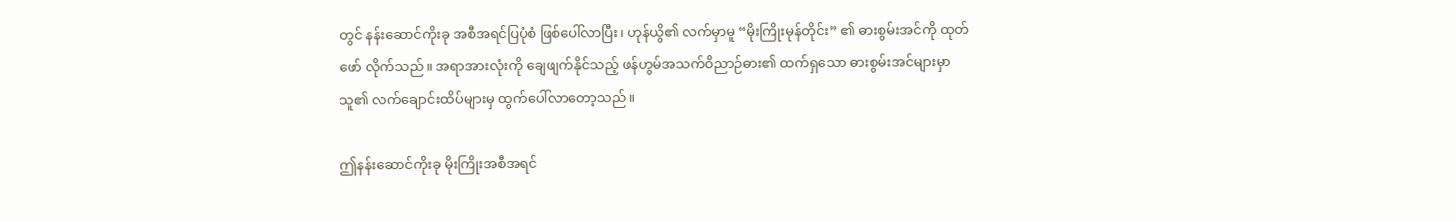တွင် နန်းဆောင်ကိုးခု အစီအရင်ပြပုံစံ ဖြစ်ပေါ်လာပြီး၊ ဟုန်ယွိ၏ လက်မှာမူ “မိုးကြိုးမုန်တိုင်း” ၏ ဓားစွမ်းအင်ကို ထုတ်ဖော် လိုက်သည်။ အရာအားလုံးကို ချေဖျက်နိုင်သည့် ဖန်ဟွမ်အသက်ဝိညာဉ်ဓား၏ ထက်ရှသော ဓားစွမ်းအင်များမှာ သူ၏ လက်ချောင်းထိပ်များမှ ထွက်ပေါ်လာတော့သည်။

ဤနန်းဆောင်ကိုးခု မိုးကြိုးအစီအရင်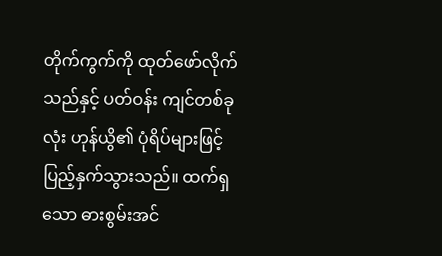တိုက်ကွက်ကို ထုတ်ဖော်လိုက်သည်နှင့် ပတ်ဝန်း ကျင်တစ်ခုလုံး ဟုန်ယွိ၏ ပုံရိပ်များဖြင့် ပြည့်နှက်သွားသည်။ ထက်ရှသော ဓားစွမ်းအင်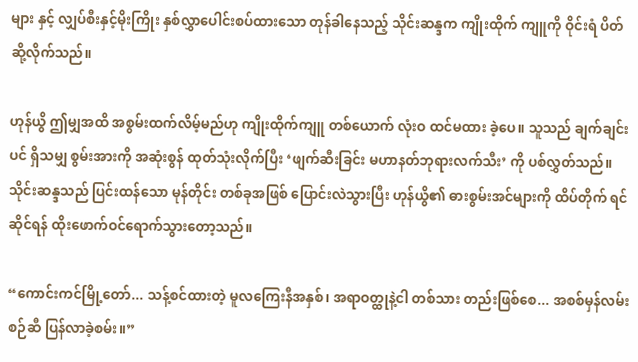များ နှင့် လျှပ်စီးနှင့်မိုးကြိုး နှစ်လွှာပေါင်းစပ်ထားသော တုန်ခါနေသည့် သိုင်းဆန္ဒက ကျိုးထိုက် ကျူကို ဝိုင်းရံ ပိတ်ဆို့လိုက်သည်။

ဟုန်ယွိ ဤမျှအထိ အစွမ်းထက်လိမ့်မည်ဟု ကျိုးထိုက်ကျူ တစ်ယောက် လုံးဝ ထင်မထား ခဲ့ပေ။ သူသည် ချက်ချင်းပင် ရှိသမျှ စွမ်းအားကို အဆုံးစွန် ထုတ်သုံးလိုက်ပြီး ‘ဖျက်ဆီးခြင်း မဟာနတ်ဘုရားလက်သီး’ ကို ပစ်လွှတ်သည်။ သိုင်းဆန္ဒသည် ပြင်းထန်သော မုန်တိုင်း တစ်ခုအဖြစ် ပြောင်းလဲသွားပြီး ဟုန်ယွိ၏ ဓားစွမ်းအင်များကို ထိပ်တိုက် ရင်ဆိုင်ရန် ထိုးဖောက်ဝင်ရောက်သွားတော့သည်။

“ကောင်းကင်မြို့တော်... သန့်စင်ထားတဲ့ မူလကြေးနီအနှစ်၊ အရာဝတ္ထုနဲ့ငါ တစ်သား တည်းဖြစ်စေ... အစစ်မှန်လမ်းစဉ်ဆီ ပြန်လာခဲ့စမ်း။”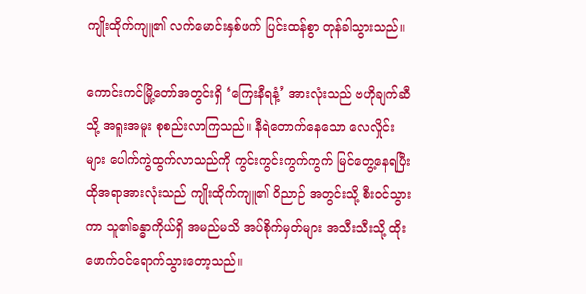ကျိုးထိုက်ကျူ၏ လက်မောင်းနှစ်ဖက် ပြင်းထန်စွာ တုန်ခါသွားသည်။

ကောင်းကင်မြို့တော်အတွင်းရှိ ‘ကြေးနီရနံ့’ အားလုံးသည် ဗဟိုချက်ဆီသို့ အရူးအမူး စုစည်းလာကြသည်။ နီရဲတောက်နေသော လေလှိုင်းများ ပေါက်ကွဲထွက်လာသည်ကို ကွင်းကွင်းကွက်ကွက် မြင်တွေ့နေရပြီး ထိုအရာအားလုံးသည် ကျိုးထိုက်ကျူ၏ ဝိညာဉ် အတွင်းသို့ စီးဝင်သွားကာ သူ၏ခန္ဓာကိုယ်ရှိ အမည်မသိ အပ်စိုက်မှတ်များ အသီးသီးသို့ ထိုးဖောက်ဝင်ရောက်သွားတော့သည်။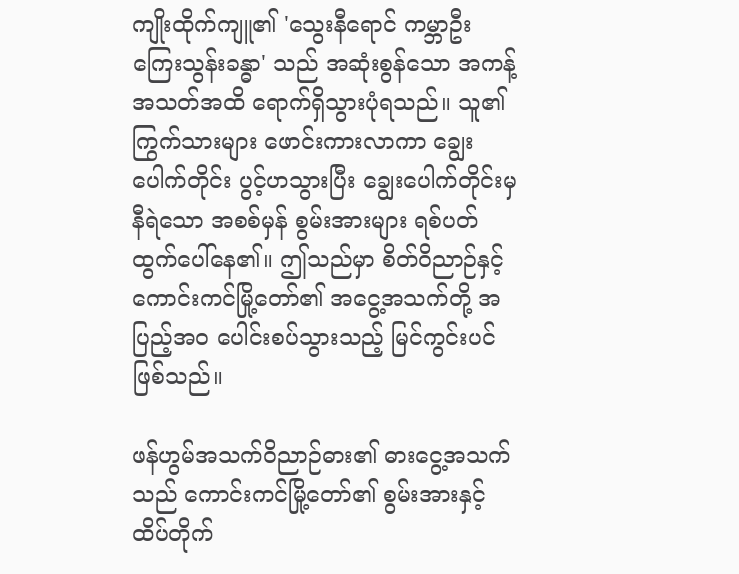ကျိုးထိုက်ကျူ၏ 'သွေးနီရောင် ကမ္ဘာဦး ကြေးသွန်းခန္ဓာ' သည် အဆုံးစွန်သော အကန့်အသတ်အထိ ရောက်ရှိသွားပုံရသည်။ သူ၏ ကြွက်သားများ ဖောင်းကားလာကာ ချွေးပေါက်တိုင်း ပွင့်ဟသွားပြီး ချွေးပေါက်တိုင်းမှ နီရဲသော အစစ်မှန် စွမ်းအားများ ရစ်ပတ် ထွက်ပေါ်နေ၏။ ဤသည်မှာ စိတ်ဝိညာဉ်နှင့် ကောင်းကင်မြို့တော်၏ အငွေ့အသက်တို့ အပြည့်အဝ ပေါင်းစပ်သွားသည့် မြင်ကွင်းပင် ဖြစ်သည်။

ဖန်ဟွမ်အသက်ဝိညာဉ်ဓား၏ ဓားငွေ့အသက်သည် ကောင်းကင်မြို့တော်၏ စွမ်းအားနှင့် ထိပ်တိုက်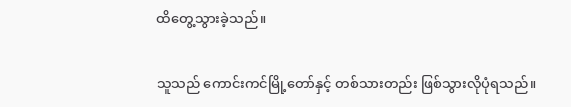ထိတွေ့သွားခဲ့သည်။

သူသည် ကောင်းကင်မြို့တော်နှင့် တစ်သားတည်း ဖြစ်သွားလိုပုံရသည်။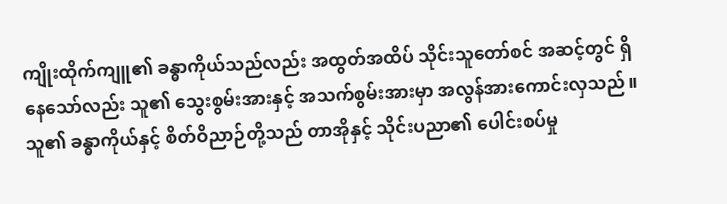ကျိုးထိုက်ကျူ၏ ခန္ဓာကိုယ်သည်လည်း အထွတ်အထိပ် သိုင်းသူတော်စင် အဆင့်တွင် ရှိနေသော်လည်း သူ၏ သွေးစွမ်းအားနှင့် အသက်စွမ်းအားမှာ အလွန်အားကောင်းလှသည်။ သူ၏ ခန္ဓာကိုယ်နှင့် စိတ်ဝိညာဉ်တို့သည် တာအိုနှင့် သိုင်းပညာ၏ ပေါင်းစပ်မှု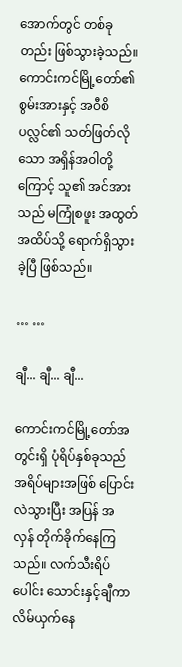အောက်တွင် တစ်ခုတည်း ဖြစ်သွားခဲ့သည်။ ကောင်းကင်မြို့တော်၏ စွမ်းအားနှင့် အဝီစိပလ္လင်၏ သတ်ဖြတ်လိုသော အရှိန်အဝါတို့ကြောင့် သူ၏ အင်အားသည် မကြုံစဖူး အထွတ်အထိပ်သို့ ရောက်ရှိသွားခဲ့ပြီ ဖြစ်သည်။

… …

ချီ... ချီ... ချီ...

ကောင်းကင်မြို့တော်အတွင်းရှိ ပုံရိပ်နှစ်ခုသည် အရိပ်များအဖြစ် ပြောင်းလဲသွားပြီး အပြန် အလှန် တိုက်ခိုက်နေကြသည်။ လက်သီးရိပ်ပေါင်း သောင်းနှင့်ချီကာ လိမ်ယှက်နေ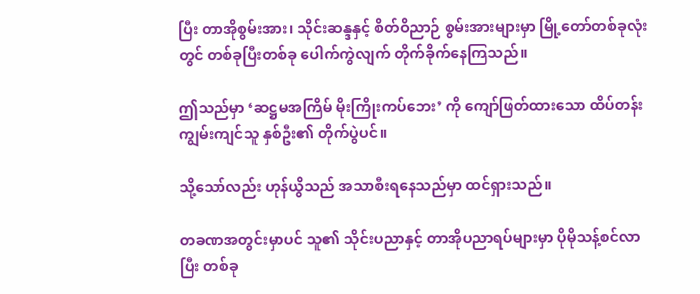ပြီး တာအိုစွမ်းအား၊ သိုင်းဆန္ဒနှင့် စိတ်ဝိညာဉ် စွမ်းအားများမှာ မြို့တော်တစ်ခုလုံးတွင် တစ်ခုပြီးတစ်ခု ပေါက်ကွဲလျက် တိုက်ခိုက်နေကြသည်။

ဤသည်မှာ ‘ဆဋ္ဌမအကြိမ် မိုးကြိုးကပ်ဘေး’ ကို ကျော်ဖြတ်ထားသော ထိပ်တန်း ကျွမ်းကျင်သူ နှစ်ဦး၏ တိုက်ပွဲပင်။

သို့သော်လည်း ဟုန်ယွိသည် အသာစီးရနေသည်မှာ ထင်ရှားသည်။

တခဏအတွင်းမှာပင် သူ၏ သိုင်းပညာနှင့် တာအိုပညာရပ်များမှာ ပိုမိုသန့်စင်လာပြီး တစ်ခု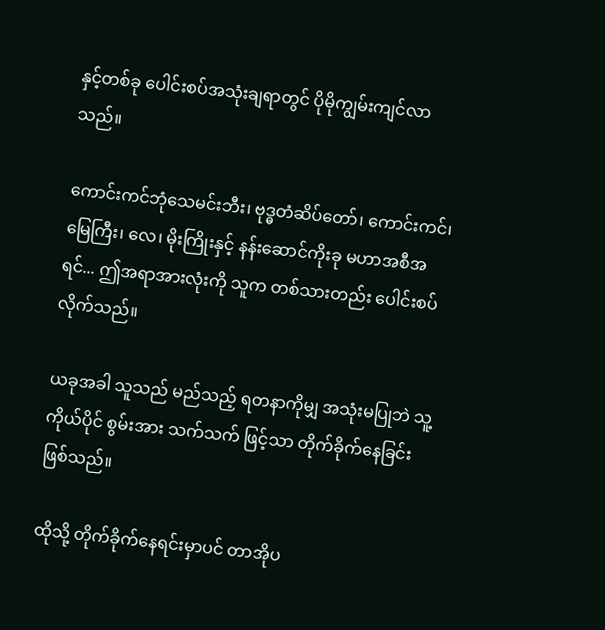နှင့်တစ်ခု ပေါင်းစပ်အသုံးချရာတွင် ပိုမိုကျွမ်းကျင်လာသည်။

ကောင်းကင်ဘုံသေမင်းဘီး၊ ဗုဒ္ဓတံဆိပ်တော်၊ ကောင်းကင်၊ မြေကြီး၊ လေ၊ မိုးကြိုးနှင့် နန်းဆောင်ကိုးခု မဟာအစီအရင်... ဤအရာအားလုံးကို သူက တစ်သားတည်း ပေါင်းစပ် လိုက်သည်။

ယခုအခါ သူသည် မည်သည့် ရတနာကိုမျှ အသုံးမပြုဘဲ သူ့ကိုယ်ပိုင် စွမ်းအား သက်သက် ဖြင့်သာ တိုက်ခိုက်နေခြင်း ဖြစ်သည်။

ထိုသို့ တိုက်ခိုက်နေရင်းမှာပင် တာအိုပ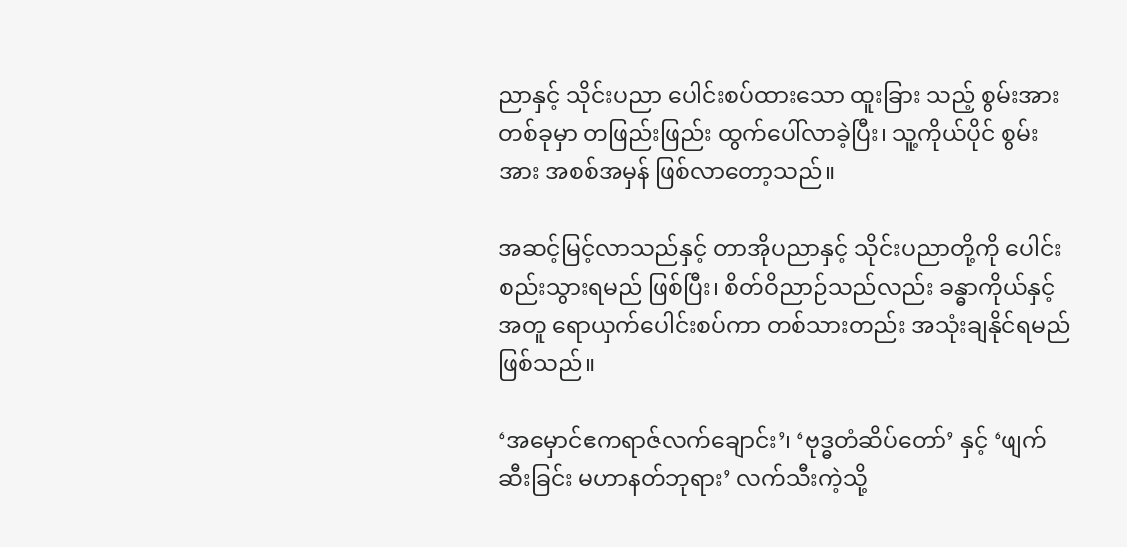ညာနှင့် သိုင်းပညာ ပေါင်းစပ်ထားသော ထူးခြား သည့် စွမ်းအားတစ်ခုမှာ တဖြည်းဖြည်း ထွက်ပေါ်လာခဲ့ပြီး၊ သူ့ကိုယ်ပိုင် စွမ်းအား အစစ်အမှန် ဖြစ်လာတော့သည်။

အဆင့်မြင့်လာသည်နှင့် တာအိုပညာနှင့် သိုင်းပညာတို့ကို ပေါင်းစည်းသွားရမည် ဖြစ်ပြီး၊ စိတ်ဝိညာဉ်သည်လည်း ခန္ဓာကိုယ်နှင့်အတူ ရောယှက်ပေါင်းစပ်ကာ တစ်သားတည်း အသုံးချနိုင်ရမည် ဖြစ်သည်။

‘အမှောင်ဧကရာဇ်လက်ချောင်း’၊ ‘ဗုဒ္ဓတံဆိပ်တော်’ နှင့် ‘ဖျက်ဆီးခြင်း မဟာနတ်ဘုရား’ လက်သီးကဲ့သို့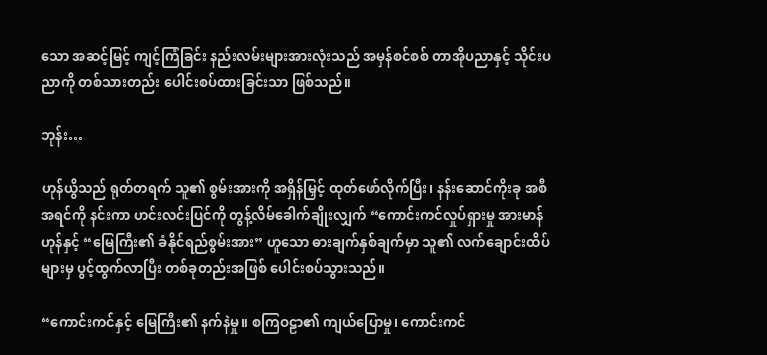သော အဆင့်မြင့် ကျင့်ကြံခြင်း နည်းလမ်းများအားလုံးသည် အမှန်စင်စစ် တာအိုပညာနှင့် သိုင်းပညာကို တစ်သားတည်း ပေါင်းစပ်ထားခြင်းသာ ဖြစ်သည်။

ဘုန်း…

ဟုန်ယွိသည် ရုတ်တရက် သူ၏ စွမ်းအားကို အရှိန်မြှင့် ထုတ်ဖော်လိုက်ပြီး၊ နန်းဆောင်ကိုးခု အစီအရင်ကို နင်းကာ ဟင်းလင်းပြင်ကို တွန့်လိမ်ခေါက်ချိုးလျှက် “ကောင်းကင်လှုပ်ရှားမှု အားမာန်ဟုန်နှင့် “မြေကြီး၏ ခံနိုင်ရည်စွမ်းအား” ဟူသော ဓားချက်နှစ်ချက်မှာ သူ၏ လက်ချောင်းထိပ်များမှ ပွင့်ထွက်လာပြီး တစ်ခုတည်းအဖြစ် ပေါင်းစပ်သွားသည်။

“ကောင်းကင်နှင့် မြေကြီး၏ နက်နဲမှု။ စကြဝဠာ၏ ကျယ်ပြောမှု၊ ကောင်းကင်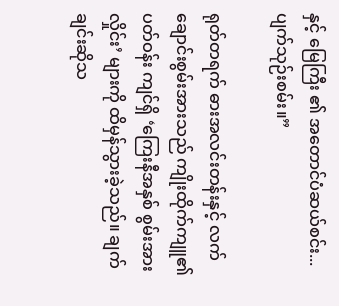နှင့် မြေကြီး ၏ အတောင်ပံဆယ်စင်း... ပျက်သုဉ်းစမ်း။”

ရုတ်တရက် ဓားအလင်းတန်းနှင့် လက်ချောင်းစွမ်းအားသည် ကျိုးထိုက်ကျူ၏ ပတ်ဝန်း ကျင်ရှိ ‘ကြေးနီအနှစ် စွမ်းအားလှိုင်း’ များကို ထိမှန်သွားခဲ့သည်။ ချက်ချင်းဆိုသ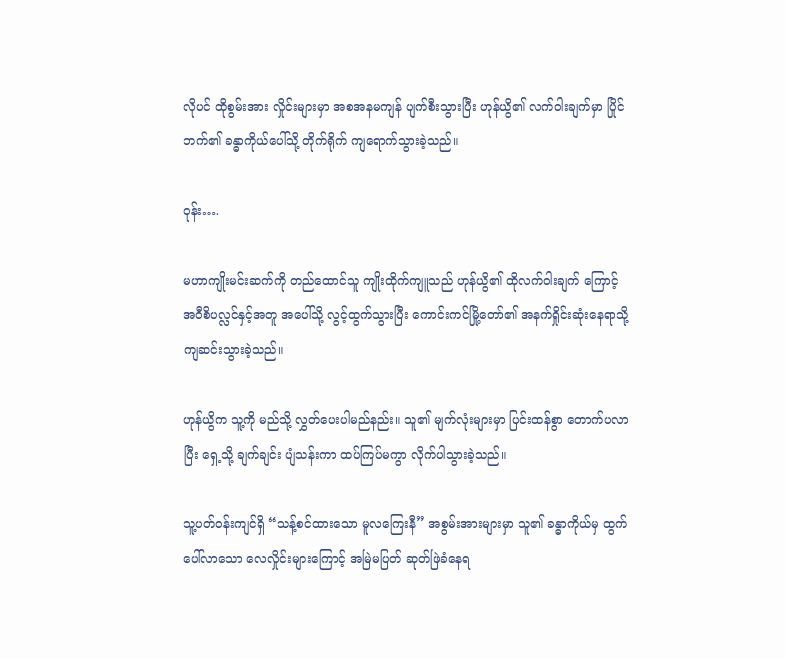လိုပင် ထိုစွမ်းအား လှိုင်းများမှာ အစအနမကျန် ပျက်စီးသွားပြီး ဟုန်ယွိ၏ လက်ဝါးချက်မှာ ပြိုင်ဘက်၏ ခန္ဓာကိုယ်ပေါ်သို့ တိုက်ရိုက် ကျရောက်သွားခဲ့သည်။

ဝုန်း….

မဟာကျိုးမင်းဆက်ကို တည်ထောင်သူ ကျိုးထိုက်ကျူသည် ဟုန်ယွိ၏ ထိုလက်ဝါးချက် ကြောင့် အဝီစိပလ္လင်နှင့်အတူ အပေါ်သို့ လွင့်ထွက်သွားပြီး ကောင်းကင်မြို့တော်၏ အနက်ရှိုင်းဆုံးနေရာသို့ ကျဆင်းသွားခဲ့သည်။

ဟုန်ယွိက သူ့ကို မည်သို့ လွှတ်ပေးပါမည်နည်း။ သူ၏ မျက်လုံးများမှာ ပြင်းထန်စွာ တောက်ပလာပြီး ရှေ့သို့ ချက်ချင်း ပျံသန်းကာ ထပ်ကြပ်မကွာ လိုက်ပါသွားခဲ့သည်။

သူ့ပတ်ဝန်းကျင်ရှိ “သန့်စင်ထားသော မူလကြေးနီ” အစွမ်းအားများမှာ သူ၏ ခန္ဓာကိုယ်မှ ထွက်ပေါ်လာသော လေလှိုင်းများကြောင့် အမြဲမပြတ် ဆုတ်ဖြဲခံနေရ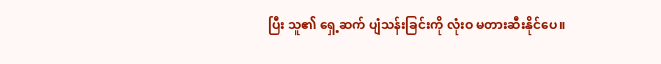ပြီး သူ၏ ရှေ့ဆက် ပျံသန်းခြင်းကို လုံးဝ မတားဆီးနိုင်ပေ။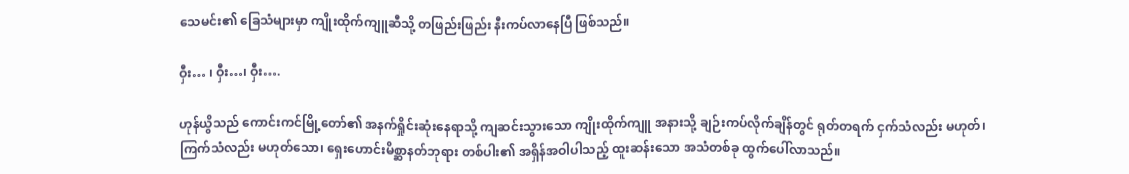သေမင်း၏ ခြေသံများမှာ ကျိုးထိုက်ကျူဆီသို့ တဖြည်းဖြည်း နီးကပ်လာနေပြီ ဖြစ်သည်။

ဝှီး… ၊ ဝှီး…၊ ဝှီး….

ဟုန်ယွိသည် ကောင်းကင်မြို့တော်၏ အနက်ရှိုင်းဆုံးနေရာသို့ ကျဆင်းသွားသော ကျိုးထိုက်ကျူ အနားသို့ ချဉ်းကပ်လိုက်ချိန်တွင် ရုတ်တရက် ငှက်သံလည်း မဟုတ်၊ ကြက်သံလည်း မဟုတ်သော၊ ရှေးဟောင်းမိစ္ဆာနတ်ဘုရား တစ်ပါး၏ အရှိန်အဝါပါသည့် ထူးဆန်းသော အသံတစ်ခု ထွက်ပေါ်လာသည်။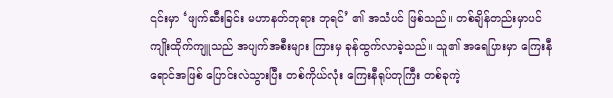၎င်းမှာ ‘ဖျက်ဆီးခြင်း မဟာနတ်ဘုရား ဘုရင်’ ၏ အသံပင် ဖြစ်သည်။ တစ်ချိန်တည်းမှာပင် ကျိုးထိုက်ကျူသည် အပျက်အစီးများ ကြားမှ ခုန်ထွက်လာခဲ့သည်။ သူ၏ အရေပြားမှာ ကြေးနီရောင်အဖြစ် ပြောင်းလဲသွားပြီး တစ်ကိုယ်လုံး ကြေးနီရုပ်တုကြီး တစ်ခုကဲ့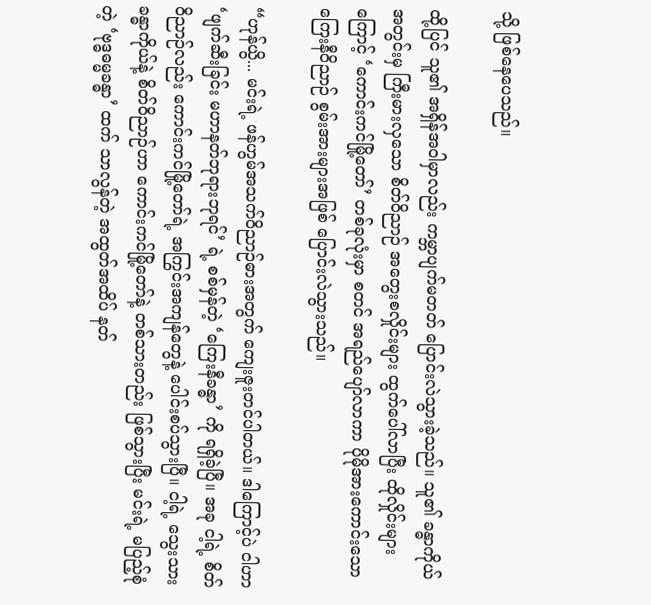သို့ ဖြစ်နေပေသည်။

ထို့ပြင် သူ၏ အရှိန်အဝါမှာလည်း ကမ္ဘာပျက်မတတ် ပြောင်းလဲသွားခဲ့သည်။ သူ၏ ခန္ဓာကိုယ်အတွင်းမှ ကြီးမားလှသော စိတ်ဝိညာဉ် အတွေးစလှိုင်းများ ထွက်ပေါ်လာပြီး ထိုလှိုင်းများကြောင့် ‘ကောင်းကင်မြို့တော်’ တစ်ခုလုံးမှာ စတင် အရည်ပျော်လာကာ ပိုမိုအားကောင်းသော ကြေးနီဝိညာဉ် စွမ်းအားများအဖြစ် ပြောင်းလဲသွားသည်။

“ဟုန်ယွိ... မင်းရဲ့ ဖန်ဟွမ်အသက်ဝိညာဉ်ဓားအတွက် ကျေးဇူးတင်ပါတယ်။ ဒါကြောင့်ပဲ ငါဟာ ‘ဖျက်ဆီးခြင်း မဟာနတ်ဘုရားဘုရင်’ ရဲ့ စစ်မှန်တဲ့ ‘ကြေးနီခန္ဓာ’ ကို ရရှိခဲ့ပြီ။ အခု ငါ့ရဲ့ စိတ်ဝိညာဉ်လည်း ကောင်းကင်မြို့တော်ရဲ့ အကြွင်းအကျန်တွေနဲ့ ပေါင်းစပ်သွားပြီ။ ငါ့ရဲ့ သွေးသားခန္ဓာကိုယ်နဲ့ စိတ်ဝိညာဉ်ဟာ ကောင်းကင်မြို့တော်နဲ့ တစ်သားတည်း ဖြစ်သွားပြီး မင်းရဲ့ မပြည့်စုံတဲ့ ‘ဗုဒ္ဓဓမ္မခန္ဓာ’ ထက် သာလွန်တဲ့ အထွတ်အထိပ် နတ်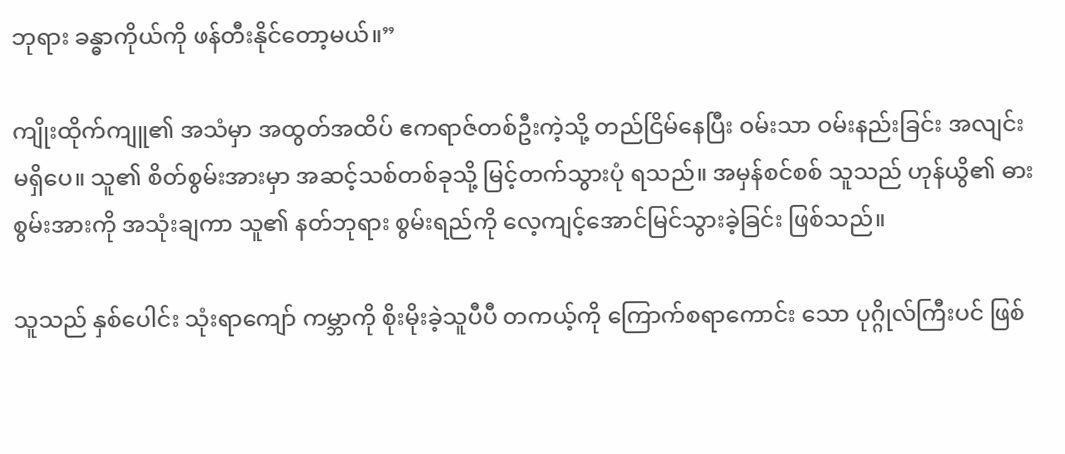ဘုရား ခန္ဓာကိုယ်ကို ဖန်တီးနိုင်တော့မယ်။”

ကျိုးထိုက်ကျူ၏ အသံမှာ အထွတ်အထိပ် ဧကရာဇ်တစ်ဦးကဲ့သို့ တည်ငြိမ်နေပြီး ဝမ်းသာ ဝမ်းနည်းခြင်း အလျင်းမရှိပေ။ သူ၏ စိတ်စွမ်းအားမှာ အဆင့်သစ်တစ်ခုသို့ မြင့်တက်သွားပုံ ရသည်။ အမှန်စင်စစ် သူသည် ဟုန်ယွိ၏ ဓားစွမ်းအားကို အသုံးချကာ သူ၏ နတ်ဘုရား စွမ်းရည်ကို လေ့ကျင့်အောင်မြင်သွားခဲ့ခြင်း ဖြစ်သည်။

သူသည် နှစ်ပေါင်း သုံးရာကျော် ကမ္ဘာကို စိုးမိုးခဲ့သူပီပီ တကယ့်ကို ကြောက်စရာကောင်း သော ပုဂ္ဂိုလ်ကြီးပင် ဖြစ်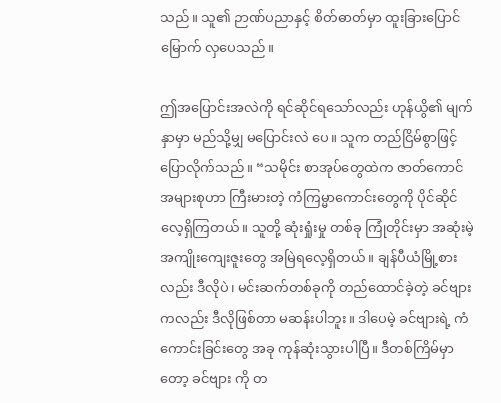သည်။ သူ၏ ဉာဏ်ပညာနှင့် စိတ်ဓာတ်မှာ ထူးခြားပြောင်မြောက် လှပေသည်။

ဤအပြောင်းအလဲကို ရင်ဆိုင်ရသော်လည်း ဟုန်ယွိ၏ မျက်နှာမှာ မည်သို့မျှ မပြောင်းလဲ ပေ။ သူက တည်ငြိမ်စွာဖြင့် ပြောလိုက်သည်။ “သမိုင်း စာအုပ်တွေထဲက ဇာတ်ကောင် အများစုဟာ ကြီးမားတဲ့ ကံကြမ္မာကောင်းတွေကို ပိုင်ဆိုင်လေ့ရှိကြတယ်။ သူတို့ ဆုံးရှုံးမှု တစ်ခု ကြုံတိုင်းမှာ အဆုံးမဲ့ အကျိုးကျေးဇူးတွေ အမြဲရလေ့ရှိတယ်။ ချန်ပီယံမြို့စားလည်း ဒီလိုပဲ၊ မင်းဆက်တစ်ခုကို တည်ထောင်ခဲ့တဲ့ ခင်ဗျားကလည်း ဒီလိုဖြစ်တာ မဆန်းပါဘူး။ ဒါပေမဲ့ ခင်ဗျားရဲ့ ကံကောင်းခြင်းတွေ အခု ကုန်ဆုံးသွားပါပြီ။ ဒီတစ်ကြိမ်မှာတော့ ခင်ဗျား ကို တ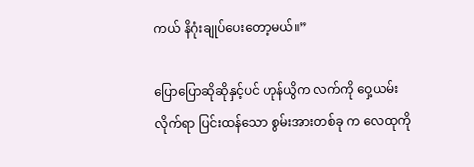ကယ် နိဂုံးချုပ်ပေးတော့မယ်။”

ပြောပြောဆိုဆိုနှင့်ပင် ဟုန်ယွိက လက်ကို ဝှေ့ယမ်းလိုက်ရာ ပြင်းထန်သော စွမ်းအားတစ်ခု က လေထုကို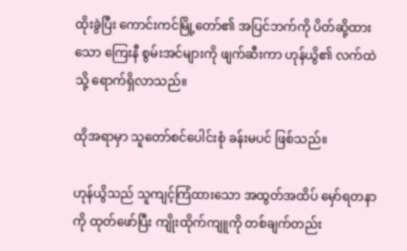ထိုးခွဲပြီး ကောင်းကင်မြို့တော်၏ အပြင်ဘက်ကို ပိတ်ဆို့ထားသော ကြေးနီ စွမ်းအင်များကို ဖျက်ဆီးကာ ဟုန်ယွိ၏ လက်ထဲသို့ ရောက်ရှိလာသည်။

ထိုအရာမှာ သူတော်စင်ပေါင်းစုံ ခန်းမပင် ဖြစ်သည်။

ဟုန်ယွိသည် သူကျင့်ကြံထားသော အထွတ်အထိပ် မှော်ရတနာကို ထုတ်ဖော်ပြီး ကျိုးထိုက်ကျူကို တစ်ချက်တည်း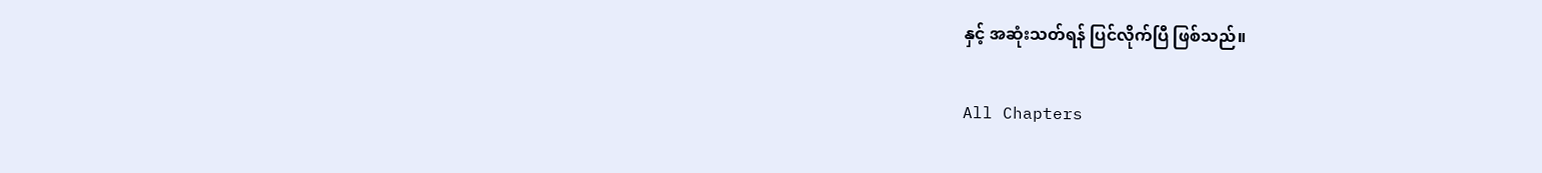နှင့် အဆုံးသတ်ရန် ပြင်လိုက်ပြီ ဖြစ်သည်။

All Chapters